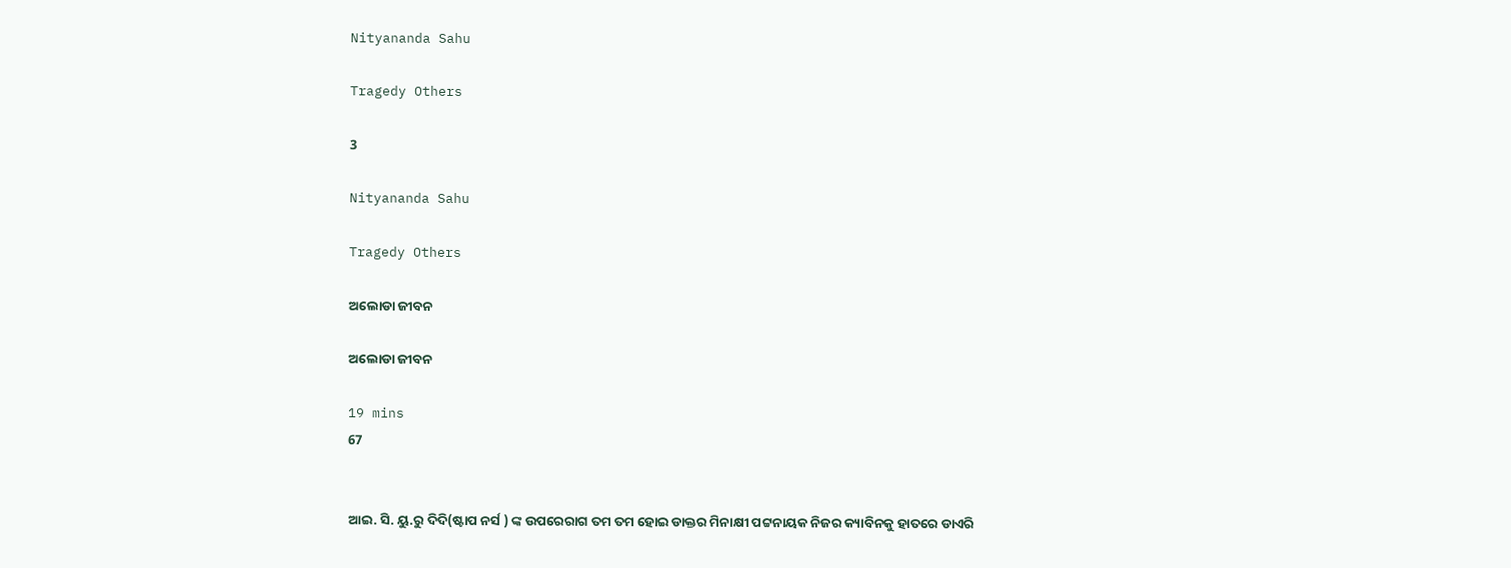Nityananda Sahu

Tragedy Others

3

Nityananda Sahu

Tragedy Others

ଅଲୋଡା ଜୀବନ

ଅଲୋଡା ଜୀବନ

19 mins
67


ଆଇ. ସି. ୟୁ.ରୁ ଦିଦି(ଷ୍ଟାପ ନର୍ସ ) ଙ୍କ ଉପରେରାଗ ତମ ତମ ହୋଇ ଡାକ୍ତର ମିନାକ୍ଷୀ ପଟ୍ଟନାୟକ ନିଜର କ୍ୟାବିନକୁ ହାତରେ ଡାଏରି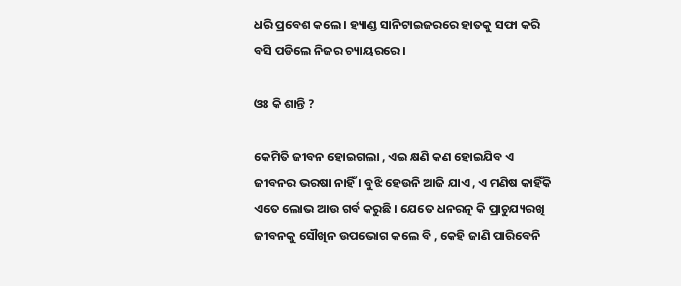ଧରି ପ୍ରବେଶ କଲେ । ହ୍ୟାଣ୍ଡ ସାନିଟାଇଜରରେ ହାତକୁ ସଫା କରି ବସି ପଡିଲେ ନିଜର ଚ୍ୟାୟରରେ ।

ଓଃ କି ଶାନ୍ତି ?

କେମିତି ଜୀବନ ହୋଇଗଲା , ଏଇ କ୍ଷଣି କଣ ହୋଇଯିବ ଏ ଜୀବନର ଭରଷା ନାହିଁ । ବୁଝି ହେଉନି ଆଜି ଯାଏ , ଏ ମଣିଷ କାହିଁକି ଏତେ ଲୋଭ ଆଉ ଗର୍ବ କରୁଛି । ଯେତେ ଧନରତ୍ନ କି ପ୍ରାଚୁଯ୍ୟରଖି ଜୀବନକୁ ସୌଖିନ ଉପଭୋଗ କଲେ ବି , କେହି ଜାଣି ପାରିବେନି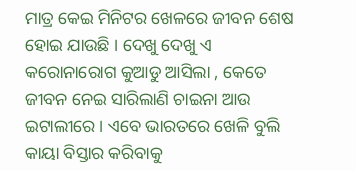ମାତ୍ର କେଇ ମିନିଟର ଖେଳରେ ଜୀବନ ଶେଷ ହୋଇ ଯାଉଛି । ଦେଖୁ ଦେଖୁ ଏ କରୋନାରୋଗ କୁଆଡୁ ଆସିଲା , କେତେ ଜୀବନ ନେଇ ସାରିଲାଣି ଚାଇନା ଆଉ ଇଟାଲୀରେ । ଏବେ ଭାରତରେ ଖେଳି ବୁଲି କାୟା ବିସ୍ତାର କରିବାକୁ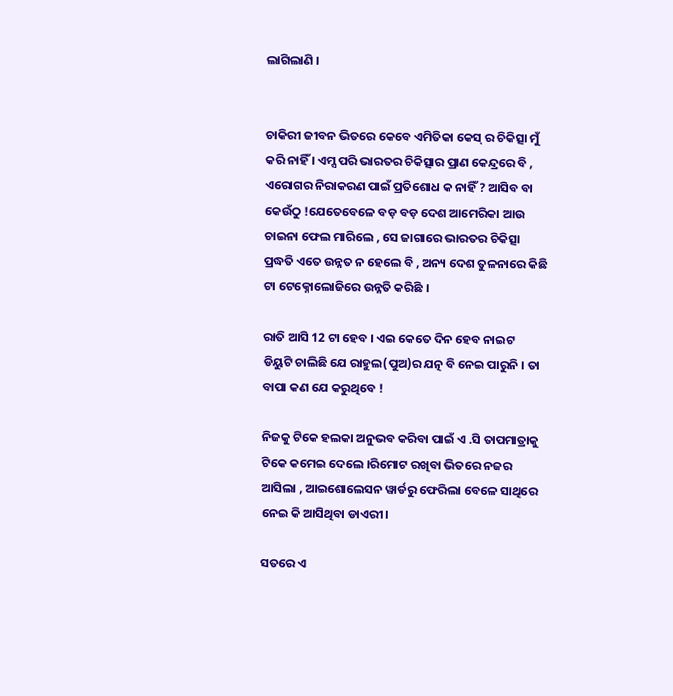ଲାଗିଲାଣି ।


ଚାକିରୀ ଜୀବନ ଭିତରେ କେବେ ଏମିତିକା କେସ୍ ର ଚିକିତ୍ସା ମୁଁ କରି ନାହିଁ । ଏମ୍ସ ପରି ଭାରତର ଚିକିତ୍ସାର ପ୍ରାଣ କେନ୍ଦ୍ରରେ ବି , ଏରୋଗର ନିରାକରଣ ପାଇଁ ପ୍ରତିଶୋଧ କ ନାହିଁ ? ଆସିବ ବା କେଉଁଠୁ !ଯେତେବେଳେ ବଡ଼ ବଡ଼ ଦେଶ ଆମେରିକା ଆଉ ଚାଇନା ଫେଲ ମାରିଲେ , ସେ ଜାଗାରେ ଭାରତର ଚିକିତ୍ସା ପ୍ରଦ୍ଧତି ଏତେ ଉନ୍ନତ ନ ହେଲେ ବି , ଅନ୍ୟ ଦେଶ ତୁଳନାରେ କିଛି ଟା ଟେକ୍ନୋଲୋଜିରେ ଉନ୍ନତି କରିଛି ।

ରାତି ଆସି 12 ଟା ହେବ । ଏଇ କେତେ ଦିନ ହେବ ନାଇଟ ଡିୟୁଟି ଚାଲିଛି ଯେ ରାହୁଲ(ପୁଅ)ର ଯତ୍ନ ବି ନେଇ ପାରୁନି । ତା ବାପା କଣ ଯେ କରୁଥିବେ !

ନିଜକୁ ଟିକେ ହଲକା ଅନୁଭବ କରିବା ପାଇଁ ଏ .ସି ତାପମାତ୍ରାକୁ ଟିକେ କମେଇ ଦେଲେ ।ରିମୋଟ ରଖିବା ଭିତରେ ନଜର ଆସିଲା , ଆଇଶୋଲେସନ ୱାର୍ଡରୁ ଫେରିଲା ବେଳେ ସାଥିରେ ନେଇ କି ଆସିଥିବା ଡାଏରୀ।

ସତରେ ଏ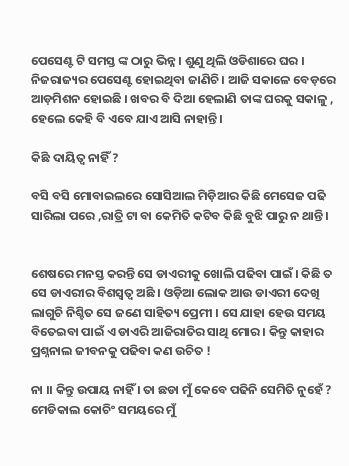ପେସେଣ୍ଟ ଟି ସମସ୍ତ ଙ୍କ ଠାରୁ ଭିନ୍ନ । ଶୁଣୁ ଥିଲି ଓଡିଶାରେ ଘର । ନିଜରାଜ୍ୟର ପେସେଣ୍ଟ ହୋଇଥିବା ଜାଣିଚି । ଆଜି ସକାଳେ ବେଡ଼ରେ ଆଡ଼ମିଶନ ହୋଇଛି । ଖବର ବି ଦିଆ ହେଲାଣି ତାଙ୍କ ଘରକୁ ସକାଳୁ , ହେଲେ କେହି ବି ଏବେ ଯାଏ ଆସି ନାହାନ୍ତି ।

କିଛି ଦାୟିତ୍ୱ ନାହିଁ ?

ବସି ବସି ମୋବାଇଲରେ ସୋସିଆଲ ମିଡ଼ିଆର କିଛି ମେସେଜ ପଢି ସାରିଲା ପରେ ,ରାତ୍ରି ଟା ବା କେମିତି କଟିବ କିଛି ବୁଝି ପାରୁ ନ ଥାନ୍ତି ।


ଶେଷରେ ମନସ୍ତ କରନ୍ତି ସେ ଡାଏରୀକୁ ଖୋଲି ପଢିବା ପାଇଁ । କିଛି ତ ସେ ଡାଏରୀର ବିଶସ୍ୱତ୍ୱ ଅଛି । ଓଡ଼ିଆ ଲୋକ ଆଉ ଡାଏରୀ ଦେଖି ଲାଗୁଚି ନିଶ୍ଚିତ ସେ ଜଣେ ସାହିତ୍ୟ ପ୍ରେମୀ । ସେ ଯାହା ହେଉ ସମୟ ବିତେଇବା ପାଇଁ ଏ ଡାଏରି ଆଜିରାତିର ସାଥି ମୋର । କିନ୍ତୁ କାହାର ପ୍ରଶ୍ନନାଲ ଜୀବନକୁ ପଢିବା କଣ ଉଚିତ !

ନା ।। କିନ୍ତୁ ଉପାୟ ନାହିଁ । ତା ଛଡା ମୁଁ କେବେ ପଢିନି ସେମିତି ନୁହେଁ ? ମେଡିକାଲ କୋଚିଂ ସମୟରେ ମୁଁ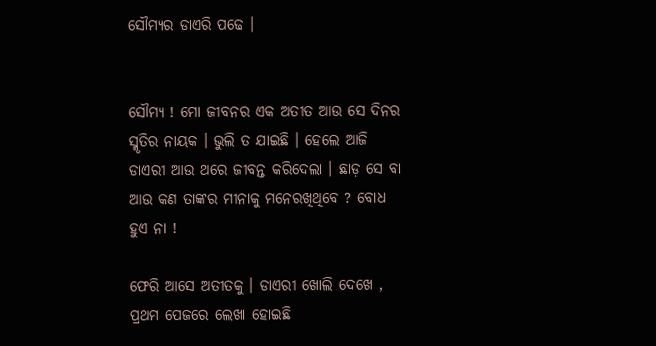ସୌମ୍ୟର ଡାଏରି ପଢେ ।


ସୌମ୍ୟ ! ମୋ ଜୀବନର ଏକ ଅତୀତ ଆଉ ସେ ଦିନର ସ୍ମୃତିର ନାୟକ । ଭୁଲି ତ ଯାଇଛି । ହେଲେ ଆଜି ଡାଏରୀ ଆଉ ଥରେ ଜୀବନ୍ତ କରିଦେଲା । ଛାଡ଼ ସେ ବା ଆଉ କଣ ତାଙ୍କର ମୀନାକୁ ମନେରଖିଥିବେ ? ବୋଧ ହୁଏ ନା !

ଫେରି ଆସେ ଅତୀତକୁ । ଡାଏରୀ ଖୋଲି ଦେଖେ , ପ୍ରଥମ ପେଜରେ ଲେଖା ହୋଇଛି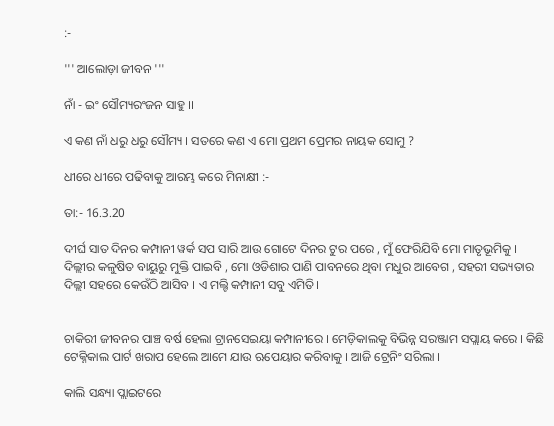:-

''' ଆଲୋଡ଼ା ଜୀବନ '''

ନାଁ - ଇଂ ସୌମ୍ୟରଂଜନ ସାହୁ ।।

ଏ କଣ ନାଁ ଧରୁ ଧରୁ ସୌମ୍ୟ । ସତରେ କଣ ଏ ମୋ ପ୍ରଥମ ପ୍ରେମର ନାୟକ ସୋମୁ ?

ଧୀରେ ଧୀରେ ପଢିବାକୁ ଆରମ୍ଭ କରେ ମିନାକ୍ଷୀ :-

ତା:- 16.3.20

ଦୀର୍ଘ ସାତ ଦିନର କମ୍ପାନୀ ୱର୍କ ସପ ସାରି ଆଉ ଗୋଟେ ଦିନର ଟୁର ପରେ , ମୁଁ ଫେରିଯିବି ମୋ ମାତୃଭୂମିକୁ । ଦିଲ୍ଲୀର କଳୁଷିତ ବାୟୁରୁ ମୁକ୍ତି ପାଇବି , ମୋ ଓଡିଶାର ପାଣି ପାବନରେ ଥିବା ମଧୁର ଆବେଗ , ସହରୀ ସଭ୍ୟତାର ଦିଲ୍ଲୀ ସହରେ କେଉଁଠି ଆସିବ । ଏ ମଲ୍ଟି କମ୍ପାନୀ ସବୁ ଏମିତି।


ଚାକିରୀ ଜୀବନର ପାଞ୍ଚ ବର୍ଷ ହେଲା ଟ୍ରାନସେଇୟା କମ୍ପାନୀରେ । ମେଡ଼ିକାଲକୁ ବିଭିନ୍ନ ସରଞ୍ଜାମ ସପ୍ଲାୟ କରେ । କିଛି ଟେକ୍ନିକାଲ ପାର୍ଟ ଖରାପ ହେଲେ ଆମେ ଯାଉ ଋପେୟାର କରିବାକୁ । ଆଜି ଟ୍ରେନିଂ ସରିଲା ।

କାଲି ସନ୍ଧ୍ୟା ପ୍ଲାଇଟରେ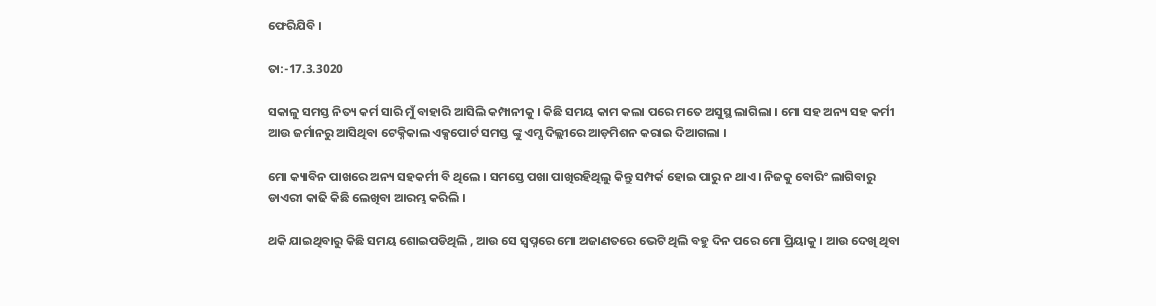ଫେରିଯିବି ।

ତା:-17.3.3020

ସକାଳୁ ସମସ୍ତ ନିତ୍ୟ କର୍ମ ସାରି ମୁଁ ବାହାରି ଆସିଲି କମ୍ପାନୀକୁ । କିଛି ସମୟ କାମ କଲା ପରେ ମତେ ଅସୁସ୍ଥ ଲାଗିଲା । ମୋ ସହ ଅନ୍ୟ ସହ କର୍ମୀ ଆଉ ଜର୍ମାନରୁ ଆସିଥିବା ଟେକ୍ନିକାଲ ଏକ୍ସପୋର୍ଟ ସମସ୍ତ ଙ୍କୁ ଏମ୍ସ ଦିଲ୍ଲୀରେ ଆଡ଼ମିଶନ କରାଇ ଦିଆଗଲା ।

ମୋ କ୍ୟାବିନ ପାଖରେ ଅନ୍ୟ ସହକର୍ମୀ ବି ଥିଲେ । ସମସ୍ତେ ପଖା ପାଖିରହିଥିଲୁ କିନ୍ତୁ ସମ୍ପର୍କ ହୋଇ ପାରୁ ନ ଥାଏ। ନିଜକୁ ବୋରିଂ ଲାଗିବାରୁ ଡାଏରୀ କାଢି କିଛି ଲେଖିବା ଆରମ୍ଭ କରିଲି ।

ଥକି ଯାଇଥିବାରୁ କିଛି ସମୟ ଶୋଇପଡିଥିଲି , ଆଉ ସେ ସ୍ୱପ୍ନରେ ମୋ ଅଜାଣତରେ ଭେଟି ଥିଲି ବହୁ ଦିନ ପରେ ମୋ ପ୍ରିୟାକୁ । ଆଉ ଦେଖି ଥିବା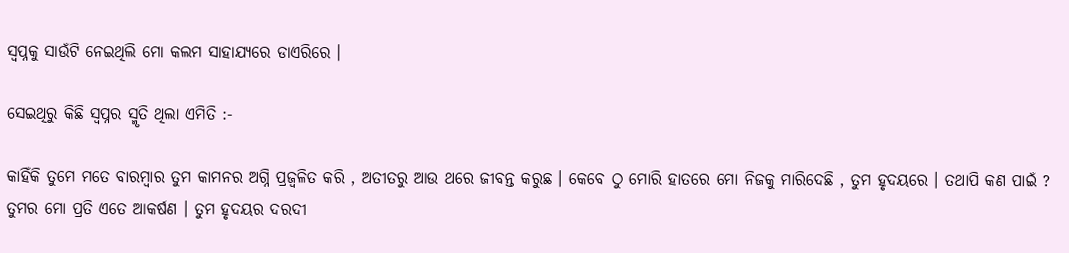ସ୍ବପ୍ନକୁ ସାଉଁଟି ନେଇଥିଲି ମୋ କଲମ ସାହାଯ୍ୟରେ ଡାଏରିରେ ।

ସେଇଥିରୁ କିଛି ସ୍ୱପ୍ନର ସ୍ମୃତି ଥିଲା ଏମିତି :-

କାହିଁକି ତୁମେ ମତେ ବାରମ୍ବାର ତୁମ କାମନର ଅଗ୍ନି ପ୍ରଜ୍ବଳିତ କରି , ଅତୀତରୁ ଆଉ ଥରେ ଜୀବନ୍ତ କରୁଛ । କେବେ ଠୁ ମୋରି ହାତରେ ମୋ ନିଜକୁ ମାରିଦେଛି , ତୁମ ହୃଦୟରେ । ତଥାପି କଣ ପାଇଁ ? ତୁମର ମୋ ପ୍ରତି ଏତେ ଆକର୍ଷଣ । ତୁମ ହୃଦୟର ଦରଦୀ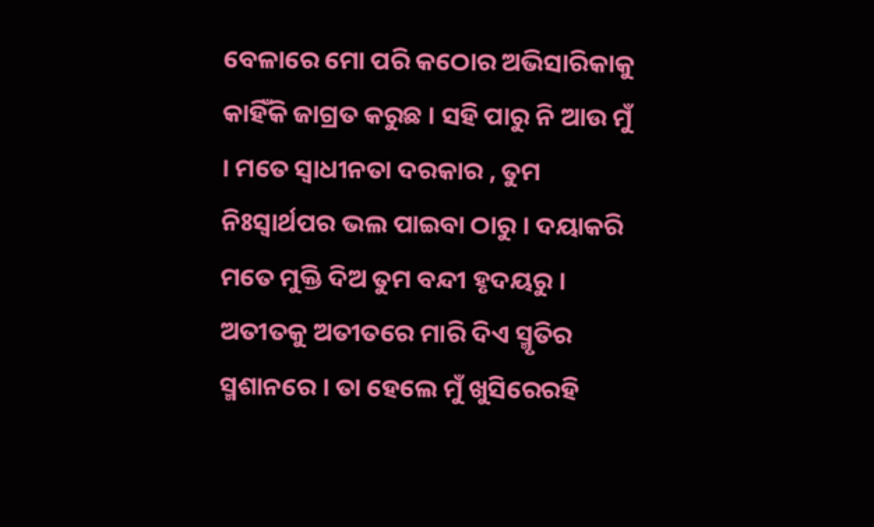ବେଳାରେ ମୋ ପରି କଠୋର ଅଭିସାରିକାକୁ କାହିଁକି ଜାଗ୍ରତ କରୁଛ । ସହି ପାରୁ ନି ଆଉ ମୁଁ । ମତେ ସ୍ୱାଧୀନତା ଦରକାର , ତୁମ ନିଃସ୍ୱାର୍ଥପର ଭଲ ପାଇବା ଠାରୁ । ଦୟାକରି ମତେ ମୁକ୍ତି ଦିଅ ତୁମ ବନ୍ଦୀ ହୃଦୟରୁ । ଅତୀତକୁ ଅତୀତରେ ମାରି ଦିଏ ସ୍ମୃତିର ସ୍ମଶାନରେ । ତା ହେଲେ ମୁଁ ଖୁସିରେରହି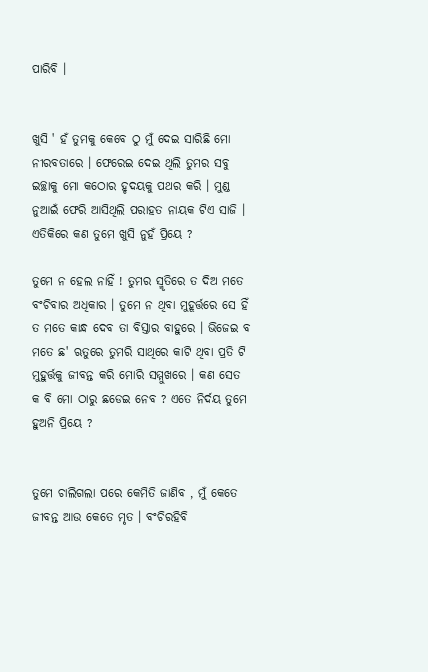ପାରିବି ।


ଖୁସି ' ହଁ ତୁମକୁ କେବେ ଠୁ ମୁଁ ଦେଇ ସାରିଛି ମୋ ନୀରବତାରେ । ଫେରେଇ ଦେଇ ଥିଲି ତୁମର ସବୁ ଇଚ୍ଛାକୁ ମୋ କଠୋର ହୃଦୟକୁ ପଥର କରି । ମୁଣ୍ଡ ନୁଆଇଁ ଫେରି ଆସିଥିଲି ପରାହତ ନାୟକ ଟିଏ ସାଜି । ଏତିକିରେ କଣ ତୁମେ ଖୁସି ନୁହଁ ପ୍ରିୟେ ?

ତୁମେ ନ ହେଲ ନାହିଁ ! ତୁମର ସ୍ମୃତିରେ ତ ଦିଅ ମତେ ବଂଚିବାର ଅଧିକାର । ତୁମେ ନ ଥିବା ମୁହୂର୍ତ୍ତରେ ସେ ହିଁ ତ ମତେ କାନ୍ଧ ଦେବ ତା ବିସ୍ତାର ବାହୁରେ । ଭିଜେଇ ବ ମତେ ଛ' ଋତୁରେ ତୁମରି ସାଥିରେ କାଟି ଥିବା ପ୍ରତି ଟି ମୁହୁର୍ତ୍ତକୁ ଜୀବନ୍ତ କରି ମୋରି ସମ୍ମୁଖରେ । କଣ ସେତ କ ବି ମୋ ଠାରୁ ଛଡେଇ ନେବ ? ଏତେ ନିର୍ଦୟ ତୁମେ ହୁଅନି ପ୍ରିୟେ ?


ତୁମେ ଚାଲିଗଲା ପରେ କେମିତି ଜାଣିବ , ମୁଁ କେତେ ଜୀବନ୍ତ ଆଉ କେତେ ମୃତ । ବଂଚିରହିବି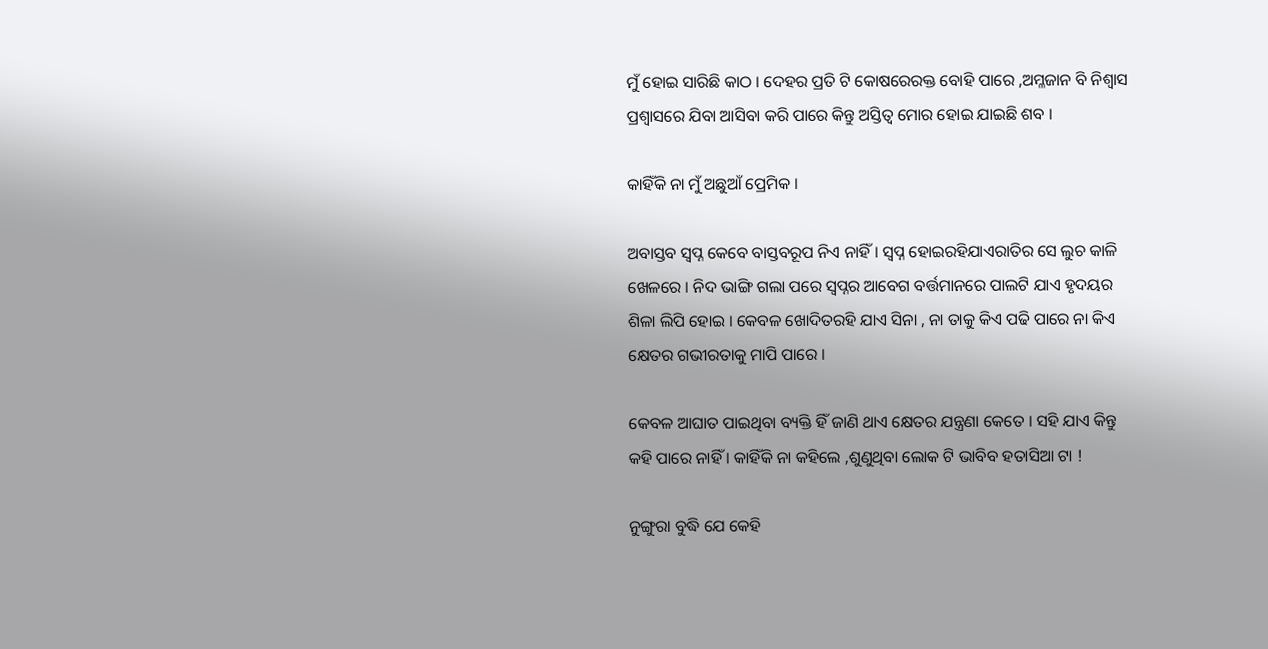ମୁଁ ହୋଇ ସାରିଛି କାଠ । ଦେହର ପ୍ରତି ଟି କୋଷରେରକ୍ତ ବୋହି ପାରେ ,ଅମ୍ଳଜାନ ବି ନିଶ୍ୱାସ ପ୍ରଶ୍ୱାସରେ ଯିବା ଆସିବା କରି ପାରେ କିନ୍ତୁ ଅସ୍ତିତ୍ବ ମୋର ହୋଇ ଯାଇଛି ଶବ ।

କାହିଁକି ନା ମୁଁ ଅଛୁଆଁ ପ୍ରେମିକ ।

ଅବାସ୍ତବ ସ୍ବପ୍ନ କେବେ ବାସ୍ତବରୂପ ନିଏ ନାହିଁ । ସ୍ବପ୍ନ ହୋଇରହିଯାଏରାତିର ସେ ଲୁଚ କାଳି ଖେଳରେ । ନିଦ ଭାଙ୍ଗି ଗଲା ପରେ ସ୍ୱପ୍ନର ଆବେଗ ବର୍ତ୍ତମାନରେ ପାଲଟି ଯାଏ ହୃଦୟର ଶିଳା ଲିପି ହୋଇ । କେବଳ ଖୋଦିତରହି ଯାଏ ସିନା , ନା ତାକୁ କିଏ ପଢି ପାରେ ନା କିଏ କ୍ଷେତର ଗଭୀରତାକୁ ମାପି ପାରେ ।

କେବଳ ଆଘାତ ପାଇଥିବା ବ୍ୟକ୍ତି ହିଁ ଜାଣି ଥାଏ କ୍ଷେତର ଯନ୍ତ୍ରଣା କେତେ । ସହି ଯାଏ କିନ୍ତୁ କହି ପାରେ ନାହିଁ । କାହିଁକି ନା କହିଲେ ,ଶୁଣୁଥିବା ଲୋକ ଟି ଭାବିବ ହତାସିଆ ଟା !

ନୁଙ୍ଗୁରା ବୁଦ୍ଧି ଯେ କେହି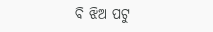ବି ଝିଅ ପଟୁ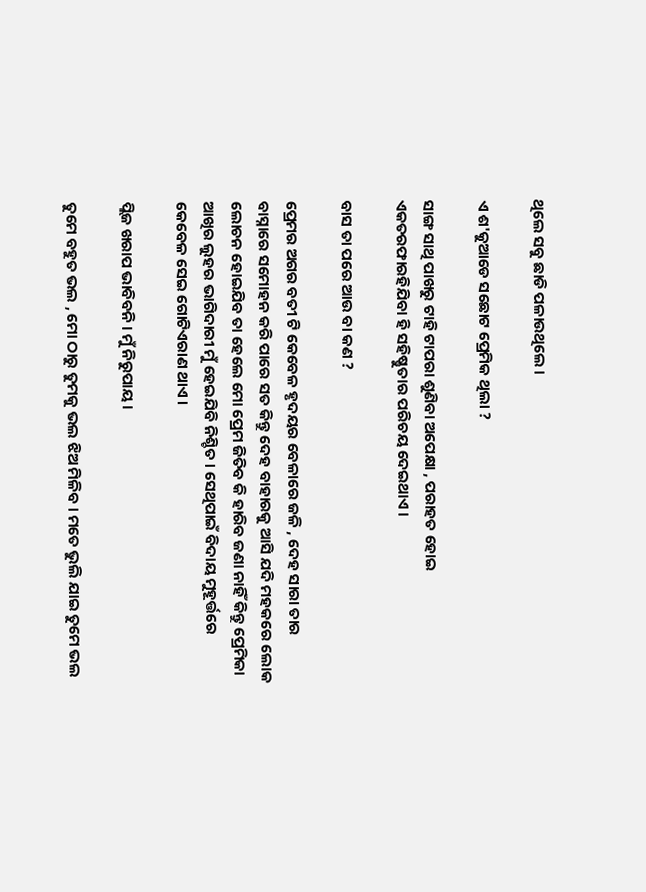ଥିଲେ ସବୁ ଛାଡି ପଳାଉଥିଲେ ।

ଏ ଶ'କୁଆଡେ ସଛୋଟ ପ୍ରେମିକ ଥିଲା ?

ସାଙ୍ଗ ସାଥି ପାଖରୁ ଟାହି ଟାପରା ଶୁଣିବା ଅପେକ୍ଷା , ପରାହତ ହୋଇ ଏକତରଫାରହିଯିବା ହି ସହିଷ୍ଣୁତାର ପରିଚୟ ଦେଇଥାଏ ।

ବାସ ତା ପରେ ଆଉ ବା କଣ ?

ପ୍ରେମର ଅଗର ବତୀ ଟି କେବେଳ ହୃଦୟର ବେଳାରେ ଜଳି , ଦେହ ସାରା ତାର ବାସ୍ନାରେ ସମୋହନ କରି ପାରେ ସତ କିନ୍ତୁ ଦେହ ବାହାରକୁ ଆସି ଯଦି ମହକରେ ଲୋକ ଲୋଚନ ହୋଇଯିବ ତା ହେଲେ ମୋ ପ୍ରେମ ଜିତିବ କି ହାରିବ ଜଣା ନାହିଁ କିନ୍ତୁ ପ୍ରେମିକା ଆଖିର ଲୁହର ଭାଗିଦାରୀ ମୁଁ ହେଇଯିବି ନିଶ୍ଚିତ । ସେଥିପାଇଁ ବିଦାୟ ମୁହୂର୍ତ୍ତରେ କେବେଳ ସେଇ ଗୋଟିଏରାଣ ଥାଏ ।

ପ୍ଲିଜ ଖରାପ ଭାବିବନି । ମୁଁ ନିରୁପାୟ ।

ତୁମେ ବହୁତ ଭଲ , ମୋ ଠାରୁ ତୁମକୁ ଭଲ ଝିଅ ମିଳିବ । ମତେ ଭୁଲି ଯାଇ ତୁମେ ଭଲ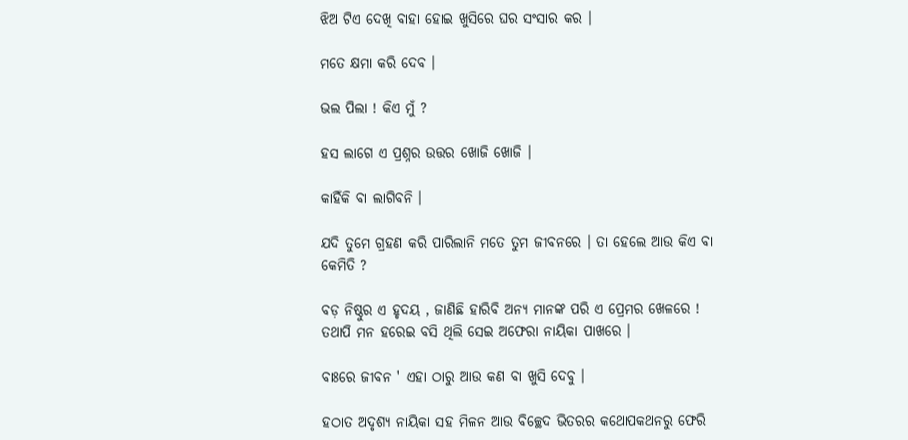ଝିଅ ଟିଏ ଦେଖି ବାହା ହୋଇ ଖୁସିରେ ଘର ସଂସାର କର ।

ମତେ କ୍ଷମା କରି ଦେବ ।

ଭଲ ପିଲା ! କିଏ ମୁଁ ?

ହସ ଲାଗେ ଏ ପ୍ରଶ୍ନର ଉତ୍ତର ଖୋଜି ଖୋଜି ।

କାହିଁକି ବା ଲାଗିବନି ।

ଯଦି ତୁମେ ଗ୍ରହଣ କରି ପାରିଲାନି ମତେ ତୁମ ଜୀବନରେ । ତା ହେଲେ ଆଉ କିଏ ବା କେମିତି ?

ବଡ଼ ନିଷ୍ଠୁର ଏ ହୃଦୟ , ଜାଣିଛି ହାରିବି ଅନ୍ୟ ମାନଙ୍କ ପରି ଏ ପ୍ରେମର ଖେଳରେ ! ତଥାପି ମନ ହରେଇ ବସି ଥିଲି ସେଇ ଅଫେରା ନାୟିକା ପାଖରେ ।

ବାଃରେ ଜୀବନ ' ଏହା ଠାରୁ ଆଉ କଣ ବା ଖୁସି ଦେବୁ ।

ହଠାତ ଅଦୃଶ୍ୟ ନାୟିକା ସହ ମିଳନ ଆଉ ବିଚ୍ଛେଦ ଭିତରର କଥୋପକଥନରୁ ଫେରି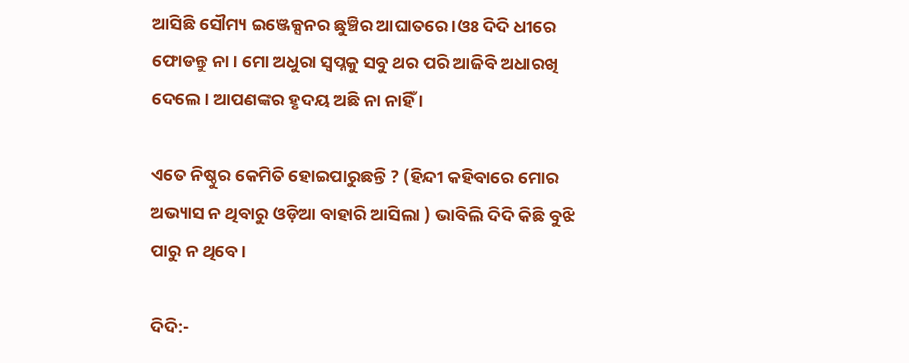ଆସିଛି ସୌମ୍ୟ ଇଞ୍ଜେକ୍ସନର ଛୁଞ୍ଚିର ଆଘାତରେ ।ଓଃ ଦିଦି ଧୀରେ ଫୋଡନ୍ତୁ ନା । ମୋ ଅଧୁରା ସ୍ୱପ୍ନକୁ ସବୁ ଥର ପରି ଆଜିବି ଅଧାରଖି ଦେଲେ । ଆପଣଙ୍କର ହୃଦୟ ଅଛି ନା ନାହିଁ ।

ଏତେ ନିଷ୍ଠୁର କେମିତି ହୋଇପାରୁଛନ୍ତି ? (ହିନ୍ଦୀ କହିବାରେ ମୋର ଅଭ୍ୟାସ ନ ଥିବାରୁ ଓଡ଼ିଆ ବାହାରି ଆସିଲା ) ଭାବିଲି ଦିଦି କିଛି ବୁଝି ପାରୁ ନ ଥିବେ ।

ଦିଦି:-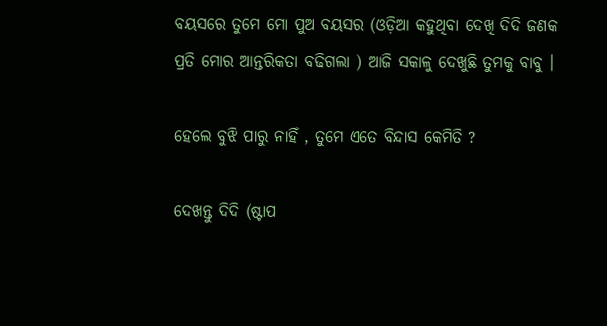ବୟସରେ ତୁମେ ମୋ ପୁଅ ବୟସର (ଓଡ଼ିଆ କହୁଥିବା ଦେଖି ଦିଦି ଜଣକ ପ୍ରତି ମୋର ଆନ୍ତରିକତା ବଢିଗଲା ) ଆଜି ସକାଳୁ ଦେଖୁଛି ତୁମକୁ ବାବୁ ।

ହେଲେ ବୁଝି ପାରୁ ନାହିଁ , ତୁମେ ଏତେ ବିନ୍ଦାସ କେମିତି ?

ଦେଖନ୍ତୁ ଦିଦି (ଷ୍ଟାପ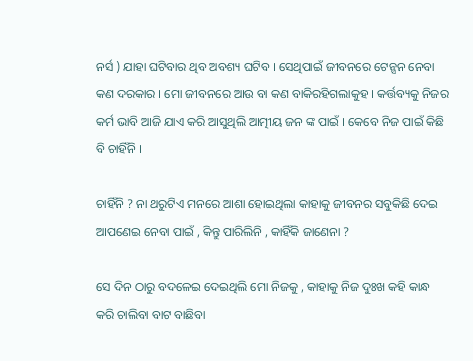ନର୍ସ ) ଯାହା ଘଟିବାର ଥିବ ଅବଶ୍ୟ ଘଟିବ । ସେଥିପାଇଁ ଜୀବନରେ ଟେନ୍ସନ ନେବା କଣ ଦରକାର । ମୋ ଜୀବନରେ ଆଉ ବା କଣ ବାକିରହିଗଲାକୁହ । କର୍ତ୍ତବ୍ୟକୁ ନିଜର କର୍ମ ଭାବି ଆଜି ଯାଏ କରି ଆସୁଥିଲି ଆତ୍ମୀୟ ଜନ ଙ୍କ ପାଇଁ । କେବେ ନିଜ ପାଇଁ କିଛି ବି ଚାହିଁନି ।

ଚାହିଁନି ? ନା ଥରୁଟିଏ ମନରେ ଆଶା ହୋଇଥିଲା କାହାକୁ ଜୀବନର ସବୁକିଛି ଦେଇ ଆପଣେଇ ନେବା ପାଇଁ , କିନ୍ତୁ ପାରିଲିନି , କାହିଁକି ଜାଣେନା ?

ସେ ଦିନ ଠାରୁ ବଦଳେଇ ଦେଇଥିଲି ମୋ ନିଜକୁ , କାହାକୁ ନିଜ ଦୁଃଖ କହି କାନ୍ଧ କରି ଚାଲିବା ବାଟ ବାଛିବା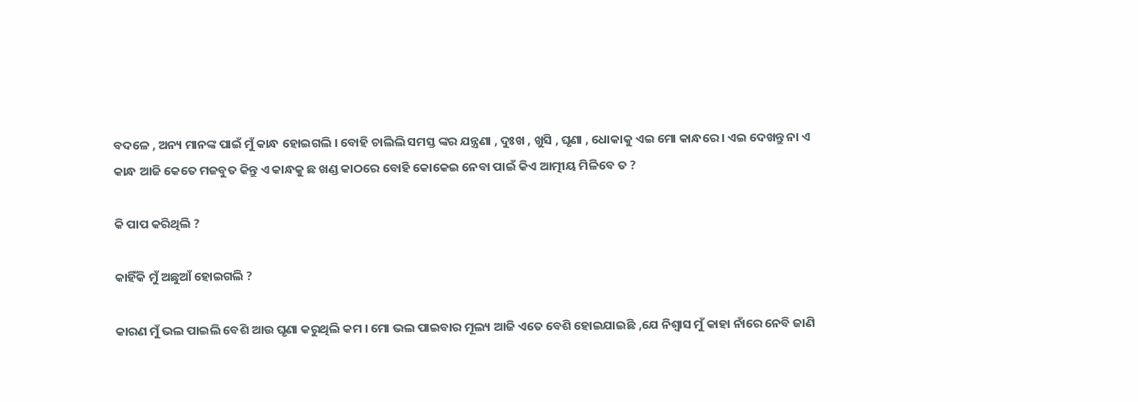ବଦଳେ , ଅନ୍ୟ ମାନଙ୍କ ପାଇଁ ମୁଁ କାନ୍ଧ ହୋଇଗଲି । ବୋହି ଚାଲିଲି ସମସ୍ତ ଙ୍କର ଯନ୍ତ୍ରଣା , ଦୁଃଖ , ଖୁସି , ଘୃଣା , ଧୋକାକୁ ଏଇ ମୋ କାନ୍ଧରେ । ଏଇ ଦେଖନ୍ତୁ ନା ଏ କାନ୍ଧ ଆଜି କେତେ ମଜବୁତ କିନ୍ତୁ ଏ କାନ୍ଧକୁ ଛ ଖଣ୍ଡ କାଠରେ ବୋହି କୋକେଇ ନେବା ପାଇଁ କିଏ ଆତ୍ମୀୟ ମିଳିବେ ତ ?

କି ପାପ କରିଥିଲି ?

କାହିଁକି ମୁଁ ଅଛୁଆଁ ହୋଇଗଲି ?

କାରଣ ମୁଁ ଭଲ ପାଇଲି ବେଶି ଆଉ ଘୃଣା କରୁଥିଲି କମ । ମୋ ଭଲ ପାଇବାର ମୂଲ୍ୟ ଆଜି ଏତେ ବେଶି ହୋଇଯାଇଛି ,ଯେ ନିଶ୍ୱାସ ମୁଁ କାହା ନାଁରେ ନେବି ଜାଣି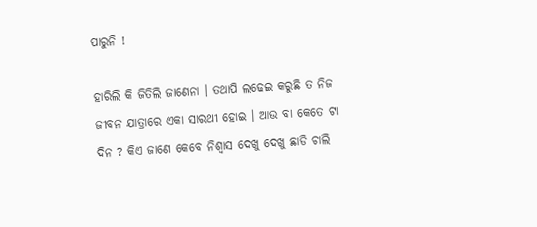ପାରୁନି !

ହାରିଲି କି ଜିତିଲି ଜାଣେନା । ତଥାପି ଲଢେଇ କରୁଛି ତ ନିଜ ଜୀବନ ଯାତ୍ରାରେ ଏକା ସାରଥୀ ହୋଇ । ଆଉ ବା କେତେ ଟା ଦିନ ? କିଏ ଜାଣେ କେବେ ନିଶ୍ୱାସ ଦେଖୁ ଦେଖୁ ଛାଡି ଚାଲି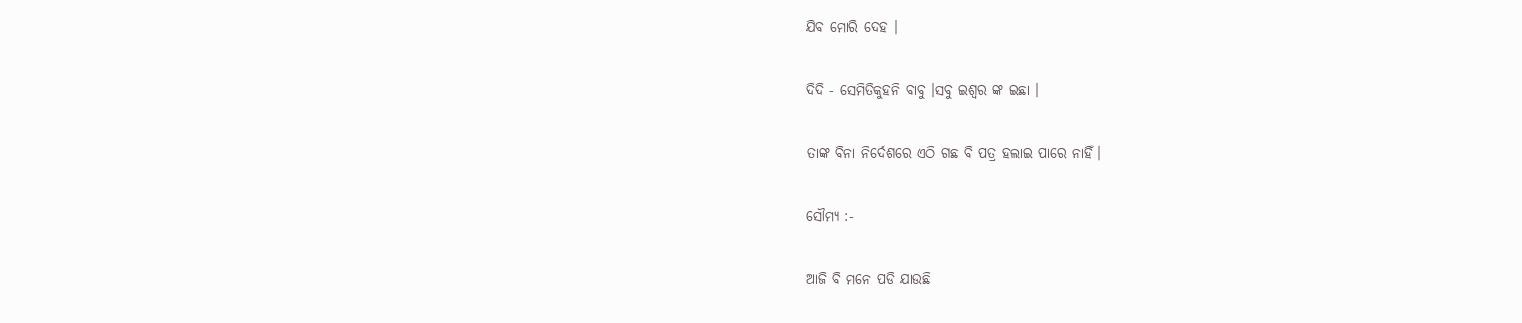ଯିବ ମୋରି ଦେହ ।

ଦିଦି - ସେମିତିକୁହନି ବାବୁ ।ସବୁ ଇଶ୍ୱର ଙ୍କ ଇଛା ।

ତାଙ୍କ ବିନା ନିର୍ଦେଶରେ ଏଠି ଗଛ ବି ପତ୍ର ହଲାଇ ପାରେ ନାହିଁ।

ସୌମ୍ୟ :-

ଆଜି ବି ମନେ ପଡି ଯାଉଛି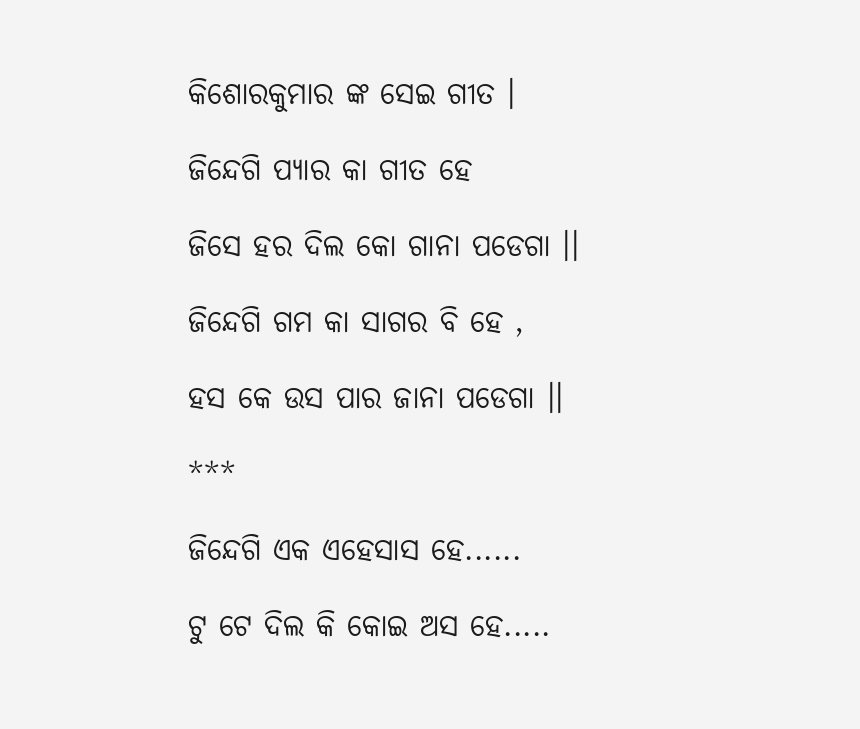କିଶୋରକୁମାର ଙ୍କ ସେଇ ଗୀତ ।

ଜିନ୍ଦେଗି ପ୍ୟାର କା ଗୀତ ହେ

ଜିସେ ହର ଦିଲ କୋ ଗାନା ପଡେଗା ।।

ଜିନ୍ଦେଗି ଗମ କା ସାଗର ବି ହେ ,

ହସ କେ ଉସ ପାର ଜାନା ପଡେଗା ।।

***

ଜିନ୍ଦେଗି ଏକ ଏହେସାସ ହେ......

ଟୁ ଟେ ଦିଲ କି କୋଇ ଅସ ହେ.....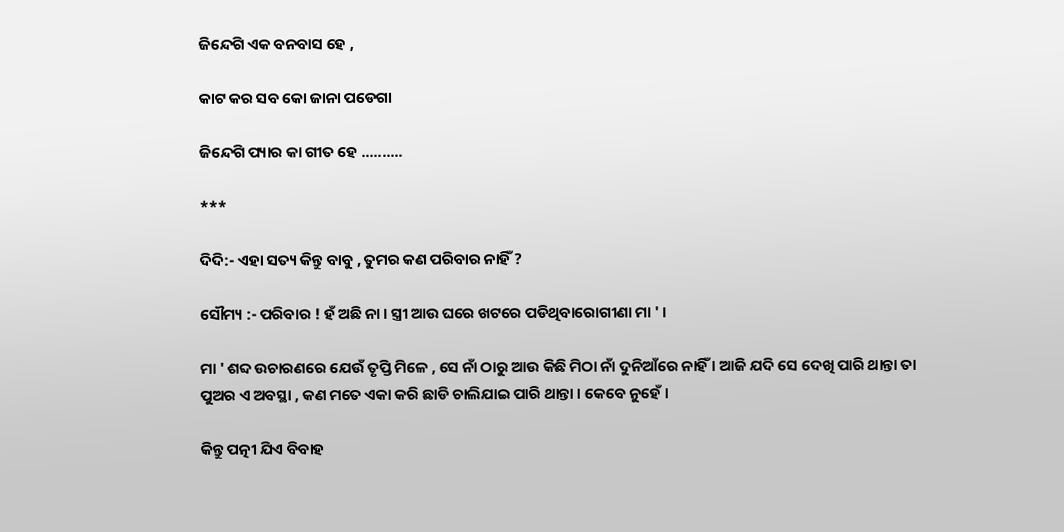ଜିନ୍ଦେଗି ଏକ ବନବାସ ହେ ,

କାଟ କର ସବ କୋ ଜାନା ପଡେଗା

ଜିନ୍ଦେଗି ପ୍ୟାର କା ଗୀତ ହେ ..........

***

ଦିଦି:- ଏହା ସତ୍ୟ କିନ୍ତୁ ବାବୁ , ତୁମର କଣ ପରିବାର ନାହିଁ ?

ସୌମ୍ୟ :- ପରିବାର ! ହଁ ଅଛି ନା । ସ୍ତ୍ରୀ ଆଉ ଘରେ ଖଟରେ ପଡିଥିବାରୋଗୀଣା ମା ' ।

ମା ' ଶବ୍ଦ ଉଚାରଣରେ ଯେଉଁ ତୃପ୍ତି ମିଳେ , ସେ ନାଁ ଠାରୁ ଆଉ କିଛି ମିଠା ନାଁ ଦୁନିଆଁରେ ନାହିଁ । ଆଜି ଯଦି ସେ ଦେଖି ପାରି ଥାନ୍ତା ତା ପୁଅର ଏ ଅବସ୍ଥା , କଣ ମତେ ଏକା କରି ଛାଡି ଚାଲିଯାଇ ପାରି ଥାନ୍ତା । କେବେ ନୁହେଁ ।

କିନ୍ତୁ ପତ୍ନୀ ଯିଏ ବିବାହ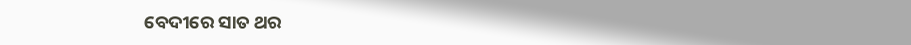ବେଦୀରେ ସାତ ଥର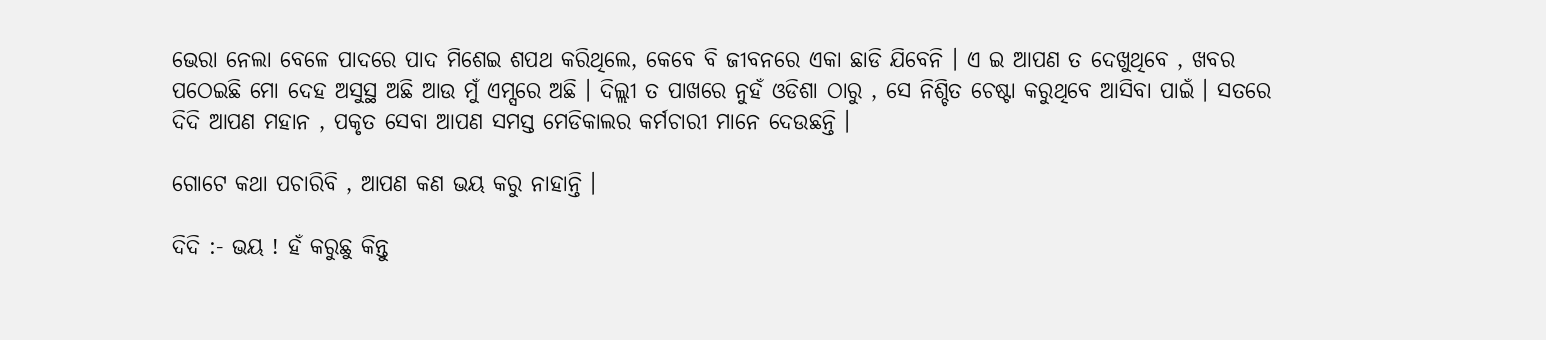ଭେରା ନେଲା ବେଳେ ପାଦରେ ପାଦ ମିଶେଇ ଶପଥ କରିଥିଲେ, କେବେ ବି ଜୀବନରେ ଏକା ଛାଡି ଯିବେନି । ଏ ଇ ଆପଣ ତ ଦେଖୁଥିବେ , ଖବର ପଠେଇଛି ମୋ ଦେହ ଅସୁସ୍ଥ ଅଛି ଆଉ ମୁଁ ଏମ୍ସରେ ଅଛି । ଦିଲ୍ଲୀ ତ ପାଖରେ ନୁହଁ ଓଡିଶା ଠାରୁ , ସେ ନିଶ୍ଚିତ ଚେଷ୍ଟା କରୁଥିବେ ଆସିବା ପାଇଁ । ସତରେ ଦିଦି ଆପଣ ମହାନ , ପକୃତ ସେବା ଆପଣ ସମସ୍ତ ମେଡିକାଲର କର୍ମଚାରୀ ମାନେ ଦେଉଛନ୍ତି ।

ଗୋଟେ କଥା ପଚାରିବି , ଆପଣ କଣ ଭୟ କରୁ ନାହାନ୍ତି ।

ଦିଦି :- ଭୟ ! ହଁ କରୁଛୁ କିନ୍ତୁ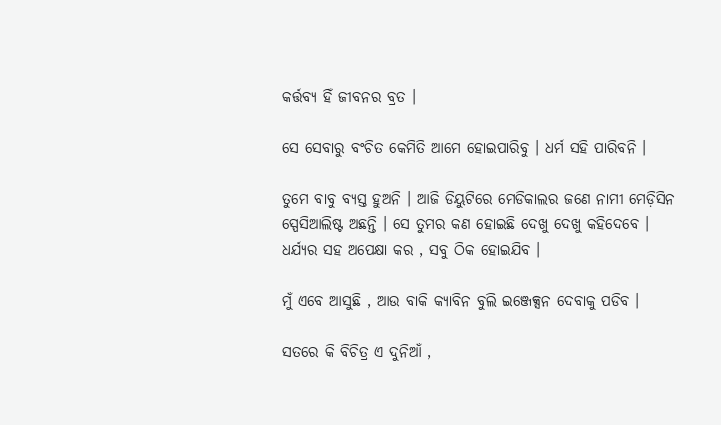କର୍ତ୍ତବ୍ୟ ହିଁ ଜୀବନର ବ୍ରତ ।

ସେ ସେବାରୁ ବଂଚିତ କେମିତି ଆମେ ହୋଇପାରିବୁ । ଧର୍ମ ସହି ପାରିବନି ।

ତୁମେ ବାବୁ ବ୍ୟସ୍ତ ହୁଅନି । ଆଜି ଡିୟୁଟିରେ ମେଡିକାଲର ଜଣେ ନାମୀ ମେଡ଼ିସିନ ସ୍ପେସିଆଲିଷ୍ଟ ଅଛନ୍ତି । ସେ ତୁମର କଣ ହୋଇଛି ଦେଖୁ ଦେଖୁ କହିଦେବେ । ଧର୍ଯ୍ୟର ସହ ଅପେକ୍ଷା କର , ସବୁ ଠିକ ହୋଇଯିବ ।

ମୁଁ ଏବେ ଆସୁଛି , ଆଉ ବାକି କ୍ୟାବିନ ବୁଲି ଇଞ୍ଜେକ୍ସନ ଦେବାକୁ ପଡିବ ।

ସତରେ କି ବିଚିତ୍ର ଏ ଦୁନିଆଁ ,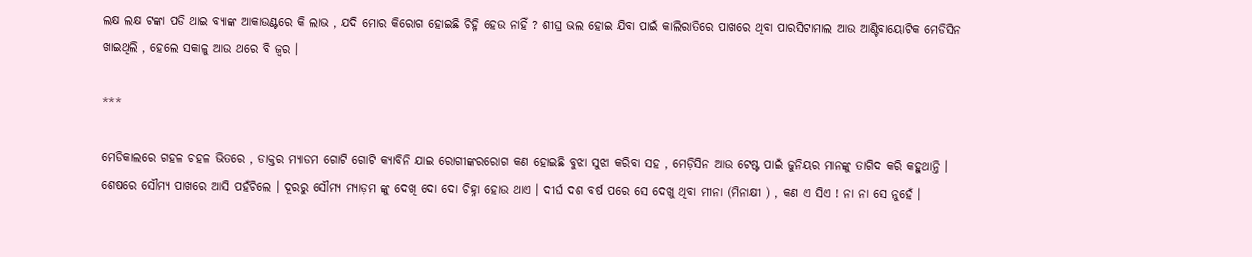ଲକ୍ଷ ଲକ୍ଷ ଟଙ୍କା ପଡି ଥାଇ ବ୍ୟାଙ୍କ ଆକାଉଣ୍ଟରେ କି ଲାଭ , ଯଦି ମୋର କିରୋଗ ହୋଇଛି ଚିହ୍ନି ହେଉ ନାହିଁ ? ଶୀଘ୍ର ଭଲ ହୋଇ ଯିବା ପାଇଁ କାଲିରାତିରେ ପାଖରେ ଥିବା ପାରସିଟାମାଲ ଆଉ ଆଣ୍ଟିବାୟୋଟିକ ମେଡିସିନ ଖାଇଥିଲି , ହେଲେ ସକାଳୁ ଆଉ ଥରେ ବି ଜ୍ବର ।

***

ମେଡିକାଲରେ ଗହଳ ଚହଳ ଭିତରେ , ଡାକ୍ତର ମ୍ୟାଡମ ଗୋଟି ଗୋଟି କ୍ୟାବିନି ଯାଇ ରୋଗୀଙ୍କରରୋଗ କଣ ହୋଇଛି ବୁଝା ସୁଝା କରିବା ସହ , ମେଡ଼ିସିନ ଆଉ ଟେଷ୍ଟ ପାଇଁ ଜୁନିୟର ମାନଙ୍କୁ ତାଗିଦ କରି କହୁଥାନ୍ତି । ଶେଷରେ ସୌମ୍ୟ ପାଖରେ ଆସି ପହଁଚିଲେ । ଦୂରରୁ ସୌମ୍ୟ ମ୍ୟାଡ଼ମ ଙ୍କୁ ଦେଖି ଦୋ ଦୋ ଚିହ୍ନା ହୋଉ ଥାଏ । ଦୀର୍ଘ ଦଶ ବର୍ଷ ପରେ ସେ ଦେଖୁ ଥିବା ମୀନା (ମିନାକ୍ଷୀ ) , କଣ ଏ ସିଏ ! ନା ନା ସେ ନୁହେଁ ।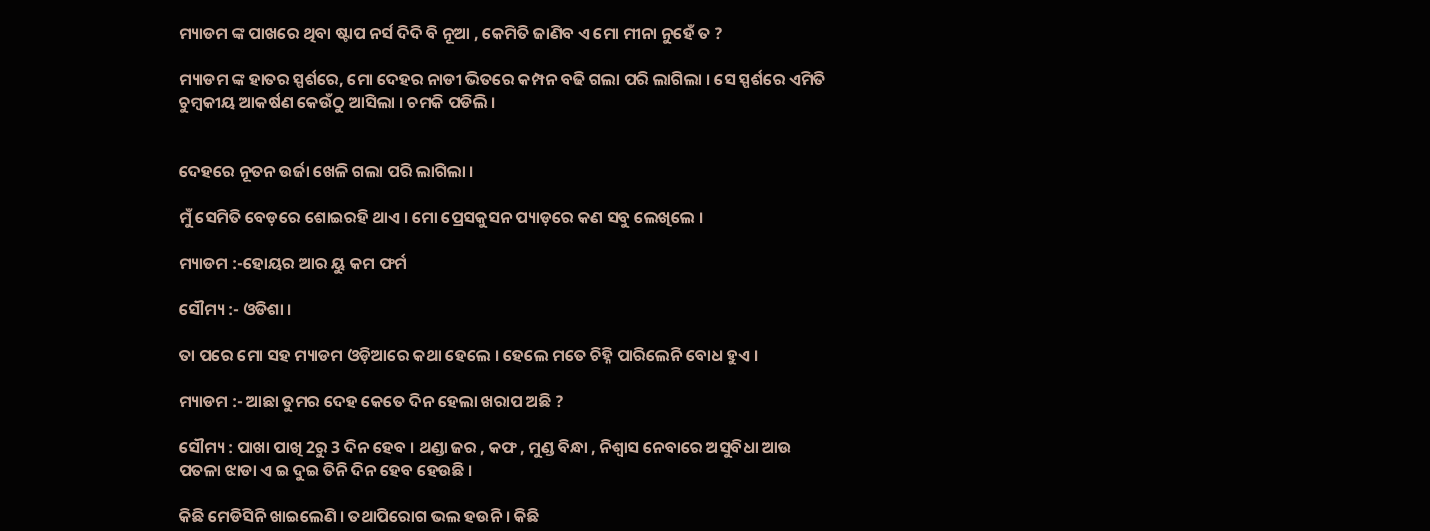ମ୍ୟାଡମ ଙ୍କ ପାଖରେ ଥିବା ଷ୍ଟାପ ନର୍ସ ଦିଦି ବି ନୂଆ , କେମିତି ଜାଣିବ ଏ ମୋ ମୀନା ନୁହେଁ ତ ?

ମ୍ୟାଡମ ଙ୍କ ହାତର ସ୍ପର୍ଶରେ, ମୋ ଦେହର ନାଡୀ ଭିତରେ କମ୍ପନ ବଢି ଗଲା ପରି ଲାଗିଲା । ସେ ସ୍ପର୍ଶରେ ଏମିତି ଚୁମ୍ବକୀୟ ଆକର୍ଷଣ କେଉଁଠୁ ଆସିଲା । ଚମକି ପଡିଲି ।


ଦେହରେ ନୂତନ ଉର୍ଜା ଖେଳି ଗଲା ପରି ଲାଗିଲା ।

ମୁଁ ସେମିତି ବେଡ଼ରେ ଶୋଇରହି ଥାଏ । ମୋ ପ୍ରେସକୁସନ ପ୍ୟାଡ଼ରେ କଣ ସବୁ ଲେଖିଲେ ।

ମ୍ୟାଡମ :-ହୋୟର ଆର ୟୁ କମ ଫର୍ମ

ସୌମ୍ୟ :- ଓଡିଶା ।

ତା ପରେ ମୋ ସହ ମ୍ୟାଡମ ଓଡ଼ିଆରେ କଥା ହେଲେ । ହେଲେ ମତେ ଚିହ୍ନି ପାରିଲେନି ବୋଧ ହୁଏ ।

ମ୍ୟାଡମ :- ଆଛା ତୁମର ଦେହ କେତେ ଦିନ ହେଲା ଖରାପ ଅଛି ?

ସୌମ୍ୟ : ପାଖା ପାଖି 2ରୁ 3 ଦିନ ହେବ । ଥଣ୍ଡା ଜର , କଫ , ମୁଣ୍ଡ ବିନ୍ଧା , ନିଶ୍ୱାସ ନେବାରେ ଅସୁବିଧା ଆଉ ପତଳା ଝାଡା ଏ ଇ ଦୁଇ ତିନି ଦିନ ହେବ ହେଉଛି ।

କିଛି ମେଡିସିନି ଖାଇଲେଣି । ତଥାପିରୋଗ ଭଲ ହଉନି । କିଛି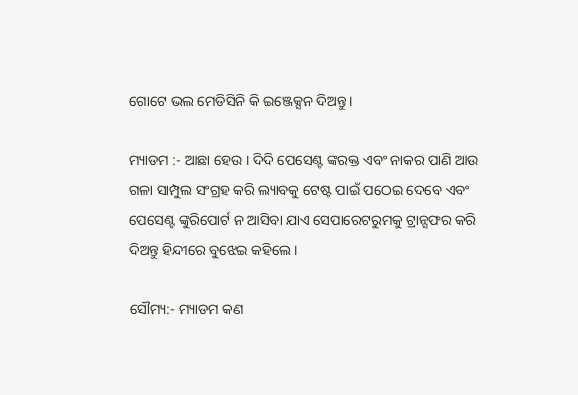ଗୋଟେ ଭଲ ମେଡିସିନି କି ଇଞ୍ଜେକ୍ସନ ଦିଅନ୍ତୁ ।

ମ୍ୟାଡମ :- ଆଛା ହେଉ । ଦିଦି ପେସେଣ୍ଟ ଙ୍କରକ୍ତ ଏବଂ ନାକର ପାଣି ଆଉ ଗଳା ସାମ୍ପୁଲ ସଂଗ୍ରହ କରି ଲ୍ୟାବକୁ ଟେଷ୍ଟ ପାଇଁ ପଠେଇ ଦେବେ ଏବଂ ପେସେଣ୍ଟ ଙ୍କୁରିପୋର୍ଟ ନ ଆସିବା ଯାଏ ସେପାରେଟରୁମକୁ ଟ୍ରାନ୍ସଫର କରି ଦିଅନ୍ତୁ ହିନ୍ଦୀରେ ବୁଝେଇ କହିଲେ ।

ସୌମ୍ୟ:- ମ୍ୟାଡମ କଣ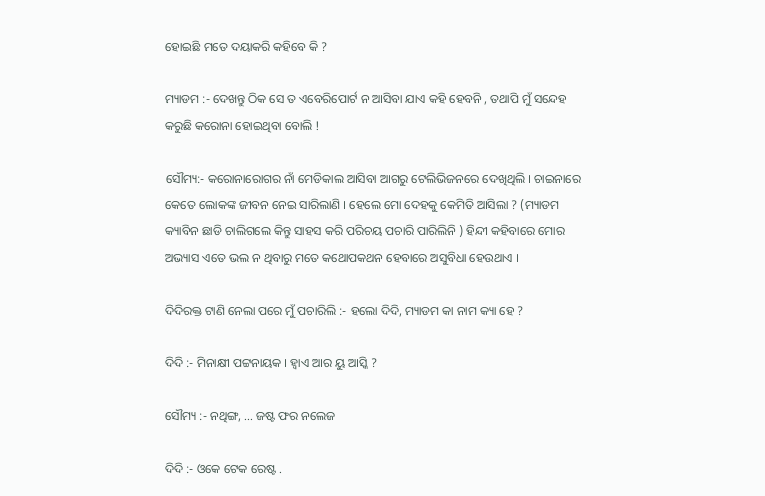ହୋଇଛି ମତେ ଦୟାକରି କହିବେ କି ?

ମ୍ୟାଡମ :- ଦେଖନ୍ତୁ ଠିକ ସେ ତ ଏବେରିପୋର୍ଟ ନ ଆସିବା ଯାଏ କହି ହେବନି , ତଥାପି ମୁଁ ସନ୍ଦେହ କରୁଛି କରୋନା ହୋଇଥିବା ବୋଲି !

ସୌମ୍ୟ:- କରୋନାରୋଗର ନାଁ ମେଡିକାଲ ଆସିବା ଆଗରୁ ଟେଲିଭିଜନରେ ଦେଖିଥିଲି । ଚାଇନାରେ କେତେ ଲୋକଙ୍କ ଜୀବନ ନେଇ ସାରିଲାଣି । ହେଲେ ମୋ ଦେହକୁ କେମିତି ଆସିଲା ? (ମ୍ୟାଡମ କ୍ୟାବିନ ଛାଡି ଚାଲିଗଲେ କିନ୍ତୁ ସାହସ କରି ପରିଚୟ ପଚାରି ପାରିଲିନି ) ହିନ୍ଦୀ କହିବାରେ ମୋର ଅଭ୍ୟାସ ଏତେ ଭଲ ନ ଥିବାରୁ ମତେ କଥୋପକଥନ ହେବାରେ ଅସୁବିଧା ହେଉଥାଏ ।

ଦିଦିରକ୍ତ ଟାଣି ନେଲା ପରେ ମୁଁ ପଚାରିଲି :- ହଲୋ ଦିଦି, ମ୍ୟାଡମ କା ନାମ କ୍ୟା ହେ ?

ଦିଦି :- ମିନାକ୍ଷୀ ପଟ୍ଟନାୟକ । ହ୍ଵାଏ ଆର ୟୁ ଆସ୍କି ?

ସୌମ୍ୟ :- ନଥିଙ୍ଗ, ... ଜଷ୍ଟ ଫର ନଲେଜ

ଦିଦି :- ଓକେ ଟେକ ରେଷ୍ଟ .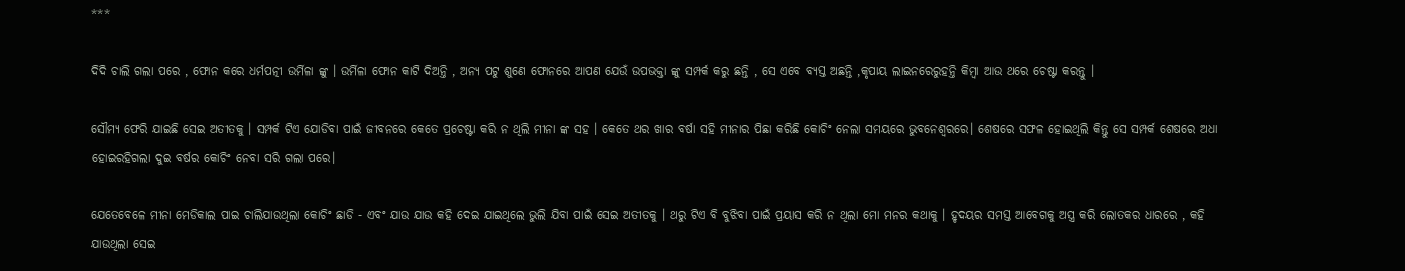***

ଦିଦି ଚାଲି ଗଲା ପରେ , ଫୋନ କରେ ଧର୍ମପତ୍ନୀ ଉର୍ମିଳା ଙ୍କୁ । ଉର୍ମିଳା ଫୋନ କାଟି ଦିଅନ୍ତି , ଅନ୍ୟ ପଟୁ ଶୁଣେ ଫୋନରେ ଆପଣ ଯେଉଁ ଉପଭକ୍ତା ଙ୍କୁ ସମ୍ପର୍କ କରୁ ଛନ୍ତି , ସେ ଏବେ ବ୍ୟସ୍ତ ଅଛନ୍ତି ,କୃପାୟ ଲାଇନରେରୁହନ୍ତି କିମ୍ବା ଆଉ ଥରେ ଚେଷ୍ଟା କରନ୍ତୁ ।

ସୌମ୍ୟ ଫେରି ଯାଇଛି ସେଇ ଅତୀତକୁ । ସମ୍ପର୍କ ଟିଏ ଯୋଡିବା ପାଇଁ ଜୀବନରେ କେତେ ପ୍ରଚେଷ୍ଟା କରି ନ ଥିଲି ମୀନା ଙ୍କ ସହ । କେତେ ଥର ଖାର ବର୍ଷା ସହି ମୀନାର ପିଛା କରିଛି କୋଚିଂ ନେଲା ସମୟରେ ଭୁବନେଶ୍ୱରରେ। ଶେଷରେ ସଫଳ ହୋଇଥିଲି କିନ୍ତୁ ସେ ସମ୍ପର୍କ ଶେଷରେ ଅଧା ହୋଇରହିଗଲା ଦୁଇ ବର୍ଷର କୋଚିଂ ନେବା ସରି ଗଲା ପରେ।

ଯେତେବେଳେ ମୀନା ମେଡିକାଲ ପାଇ ଚାଲିଯାଉଥିଲା କୋଚିଂ ଛାଡି - ଏବଂ ଯାଉ ଯାଉ କହି ଦେଇ ଯାଇଥିଲେ ଭୁଲି ଯିବା ପାଇଁ ସେଇ ଅତୀତକୁ । ଥରୁ ଟିଏ ବି ବୁଝିବା ପାଇଁ ପ୍ରୟାସ କରି ନ ଥିଲା ମୋ ମନର କଥାକୁ । ହୃଦୟର ସମସ୍ତ ଆବେଗକୁ ଅସ୍ତ୍ର କରି ଲୋତକର ଧାରରେ , କହି ଯାଉଥିଲା ସେଇ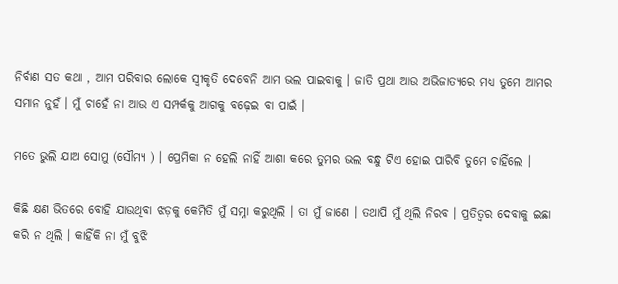ନିର୍ବାଣ ସତ କଥା , ଆମ ପରିବାର ଲୋକେ ସ୍ୱୀକୃତି ଦେବେନି ଆମ ଭଲ ପାଇବାକୁ । ଜାତି ପ୍ରଥା ଆଉ ଅଭିଜାତ୍ୟରେ ମଧ୍ୟ ତୁମେ ଆମର ସମାନ ନୁହଁ । ମୁଁ ଚାହେଁ ନା ଆଉ ଏ ସମ୍ପର୍କକୁ ଆଗକୁ ବଢ଼େଇ ବା ପାଇଁ ।

ମତେ ଭୁଲି ଯାଅ ସୋମୁ (ସୌମ୍ୟ ) । ପ୍ରେମିକା ନ ହେଲି ନାହିଁ ଆଶା କରେ ତୁମର ଭଲ ବନ୍ଧୁ ଟିଏ ହୋଇ ପାରିବି ତୁମେ ଚାହିଁଲେ ।

କିଛି କ୍ଷଣ ଭିତରେ ବୋହି ଯାଉଥିବା ଝଡ଼କୁ କେମିତି ମୁଁ ସମ୍ନା କରୁଥିଲି । ତା ମୁଁ ଜାଣେ । ତଥାପି ମୁଁ ଥିଲି ନିରବ । ପ୍ରତିତ୍ୱର ଦେବାକୁ ଇଛା କରି ନ ଥିଲି । କାହିଁକି ନା ମୁଁ ବୁଝି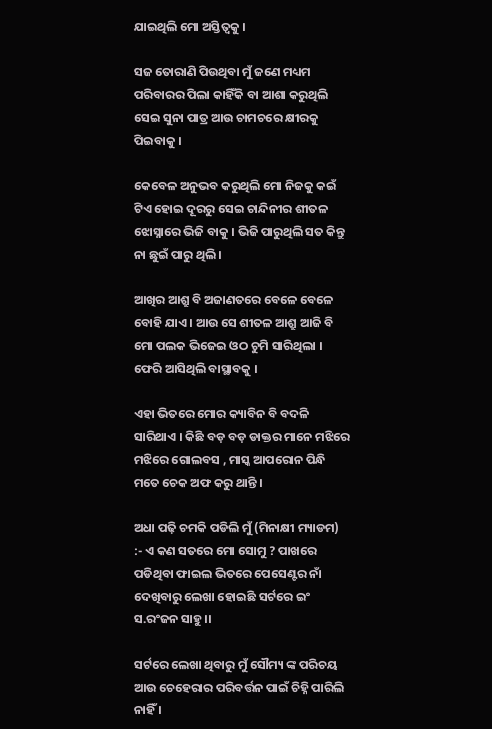ଯାଇଥିଲି ମୋ ଅସ୍ତିତ୍ୱକୁ ।

ସଜ ତୋରାଣି ପିଉଥିବା ମୁଁ ଜଣେ ମଧ୍ୟମ ପରିବାରର ପିଲା କାହିଁକି ବା ଆଶା କରୁଥିଲି ସେଇ ସୁନା ପାତ୍ର ଆଉ ଚାମଚରେ କ୍ଷୀରକୁ ପିଇବାକୁ ।

କେବେଳ ଅନୁଭବ କରୁଥିଲି ମୋ ନିଜକୁ କଇଁ ଟିଏ ହୋଇ ଦୂରରୁ ସେଇ ଚାନ୍ଦିନୀର ଶୀତଳ ଝୋସ୍ନାରେ ଭିଜି ବାକୁ । ଭିଜି ପାରୁଥିଲି ସତ କିନ୍ତୁ ନା ଛୁଇଁ ପାରୁ ଥିଲି ।

ଆଖିର ଆଶ୍ରୁ ବି ଅଜାଣତରେ ବେଳେ ବେଳେ ବୋହି ଯାଏ । ଆଉ ସେ ଶୀତଳ ଆଶ୍ରୁ ଆଜି ବି ମୋ ପଲକ ଭିଜେଇ ଓଠ ଚୁମି ସାରିଥିଲା । ଫେରି ଆସିଥିଲି ବାସ୍ଥାବକୁ ।

ଏହା ଭିତରେ ମୋର କ୍ୟାବିନ ବି ବଦଳି ସାରିଥାଏ । କିଛି ବଡ଼ ବଡ଼ ଡାକ୍ତର ମାନେ ମଝିରେ ମଝିରେ ଗୋଲବସ , ମାସ୍କ ଆପରୋନ ପିନ୍ଧି ମତେ ଚେକ ଅଫ କରୁ ଥାନ୍ତି ।

ଅଧା ପଢ଼ି ଚମକି ପଡିଲି ମୁଁ (ମିନାକ୍ଷୀ ମ୍ୟାଡମ) :- ଏ କଣ ସତରେ ମୋ ସୋମୁ ? ପାଖରେ ପଡିଥିବା ଫାଇଲ ଭିତରେ ପେସେଣ୍ଟର ନାଁ ଦେଖିବାରୁ ଲେଖା ହୋଇଛି ସର୍ଟରେ ଇଂ ସ.ରଂଜନ ସାହୁ ।।

ସର୍ଟରେ ଲେଖା ଥିବାରୁ ମୁଁ ସୌମ୍ୟ ଙ୍କ ପରିଚୟ ଆଉ ଚେହେରାର ପରିବର୍ତ୍ତନ ପାଇଁ ଚିହ୍ନି ପାରିଲି ନାହିଁ ।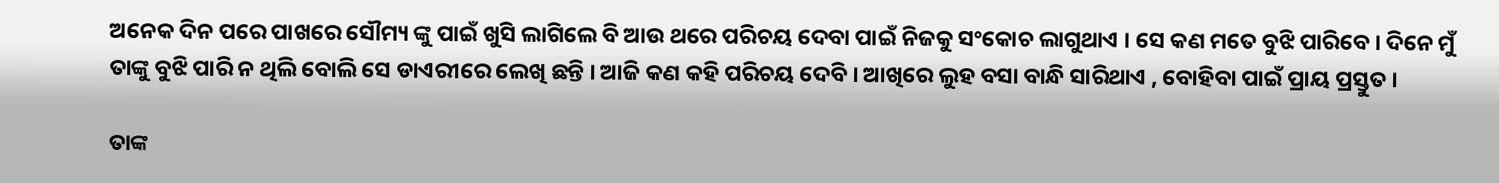ଅନେକ ଦିନ ପରେ ପାଖରେ ସୌମ୍ୟ ଙ୍କୁ ପାଇଁ ଖୁସି ଲାଗିଲେ ବି ଆଉ ଥରେ ପରିଚୟ ଦେବା ପାଇଁ ନିଜକୁ ସଂକୋଚ ଲାଗୁଥାଏ । ସେ କଣ ମତେ ବୁଝି ପାରିବେ । ଦିନେ ମୁଁ ତାଙ୍କୁ ବୁଝି ପାରି ନ ଥିଲି ବୋଲି ସେ ଡାଏରୀରେ ଲେଖି ଛନ୍ତି । ଆଜି କଣ କହି ପରିଚୟ ଦେବି । ଆଖିରେ ଲୁହ ବସା ବାନ୍ଧି ସାରିଥାଏ , ବୋହିବା ପାଇଁ ପ୍ରାୟ ପ୍ରସ୍ତୁତ ।

ତାଙ୍କ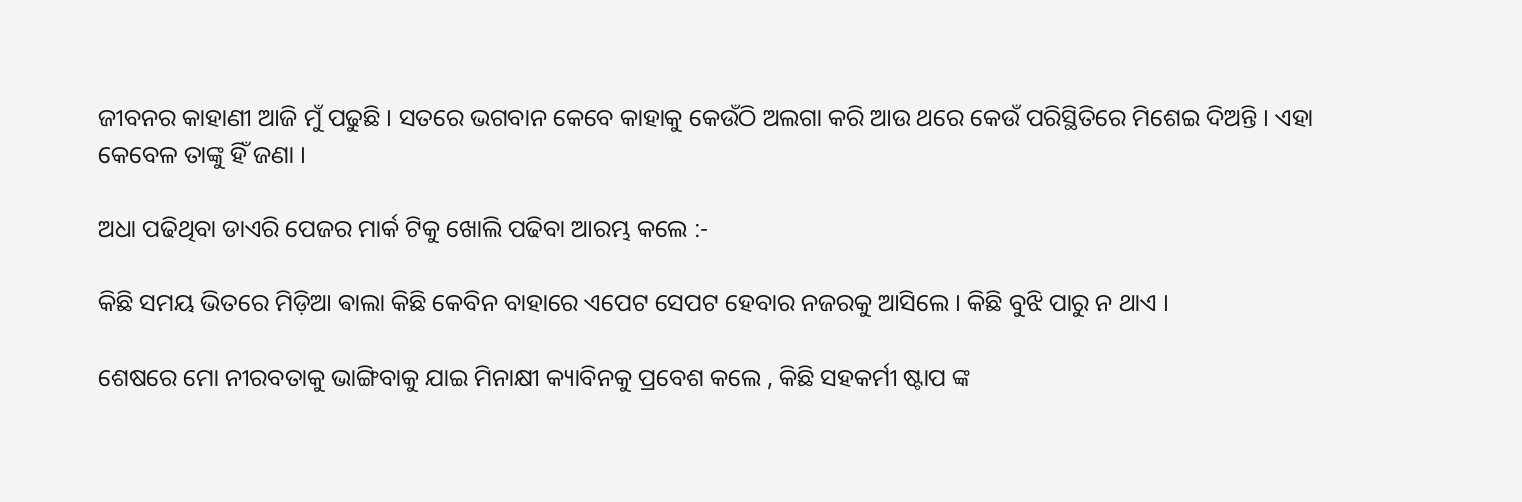ଜୀବନର କାହାଣୀ ଆଜି ମୁଁ ପଢୁଛି । ସତରେ ଭଗବାନ କେବେ କାହାକୁ କେଉଁଠି ଅଲଗା କରି ଆଉ ଥରେ କେଉଁ ପରିସ୍ଥିତିରେ ମିଶେଇ ଦିଅନ୍ତି । ଏହା କେବେଳ ତାଙ୍କୁ ହିଁ ଜଣା ।

ଅଧା ପଢିଥିବା ଡାଏରି ପେଜର ମାର୍କ ଟିକୁ ଖୋଲି ପଢିବା ଆରମ୍ଭ କଲେ :-

କିଛି ସମୟ ଭିତରେ ମିଡ଼ିଆ ଵାଲା କିଛି କେବିନ ବାହାରେ ଏପେଟ ସେପଟ ହେବାର ନଜରକୁ ଆସିଲେ । କିଛି ବୁଝି ପାରୁ ନ ଥାଏ ।

ଶେଷରେ ମୋ ନୀରବତାକୁ ଭାଙ୍ଗିବାକୁ ଯାଇ ମିନାକ୍ଷୀ କ୍ୟାବିନକୁ ପ୍ରବେଶ କଲେ , କିଛି ସହକର୍ମୀ ଷ୍ଟାପ ଙ୍କ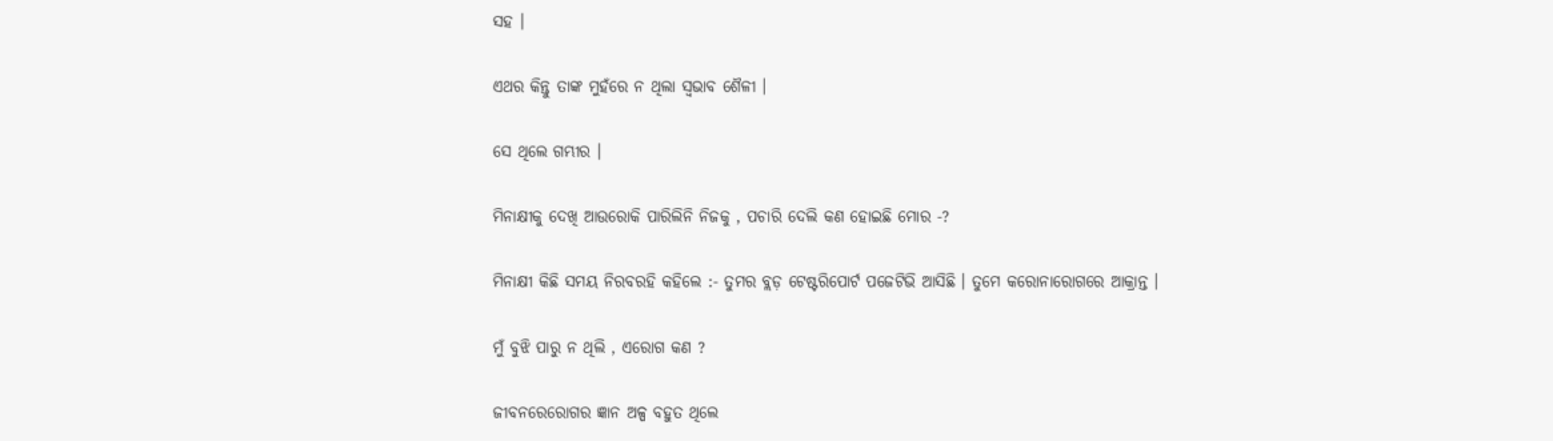ସହ ।

ଏଥର କିନ୍ତୁ ତାଙ୍କ ମୁହଁରେ ନ ଥିଲା ସ୍ୱଭାବ ଶୈଳୀ ।

ସେ ଥିଲେ ଗମ୍ଭୀର ।

ମିନାକ୍ଷୀକୁ ଦେଖି ଆଉରୋକି ପାରିଲିନି ନିଜକୁ , ପଚାରି ଦେଲି କଣ ହୋଇଛି ମୋର -?

ମିନାକ୍ଷୀ କିଛି ସମୟ ନିରବରହି କହିଲେ :- ତୁମର ବ୍ଲଡ଼ ଟେଷ୍ଟରିପୋର୍ଟ ପଜେଟିଭି ଆସିଛି । ତୁମେ କରୋନାରୋଗରେ ଆକ୍ରାନ୍ତ ।

ମୁଁ ବୁଝି ପାରୁ ନ ଥିଲି , ଏରୋଗ କଣ ?

ଜୀବନରେରୋଗର ଜ୍ଞାନ ଅଳ୍ପ ବହୁତ ଥିଲେ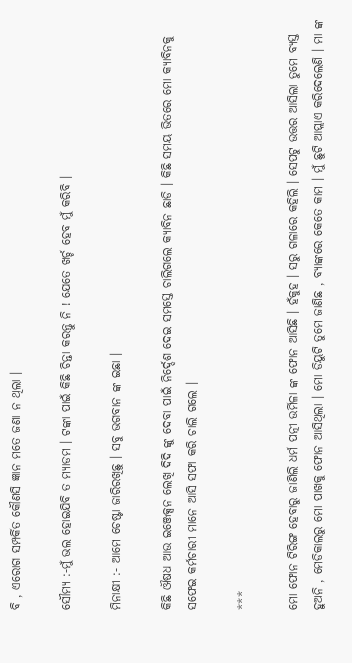ବି , ଏରୋଗ ସମ୍ପର୍କିତ କୌଣସି ଜ୍ଞାନ ମତେ ଜଣା ନ ଥିଲା ।

ସୌମ୍ୟ :-ମୁଁ ଭଲ ହୋଇଯିବି ତ ମ୍ୟାଡମ । ଟଙ୍କା ପାଇଁ କିଛି ଚିନ୍ତା କରନ୍ତୁ ନି ! ଯେତେ ଖର୍ଚ୍ଚ ହେବ ମୁଁ କରିବି ।

ମିନାକ୍ଷୀ :- ଆମେ ଚେଷ୍ଟା ଜାରିରଖିଛୁ । ସବୁ ଭଗବାନ ଙ୍କ ଇଛା ।

କିଛି ଔଷଧ ଆଉ ଇଞ୍ଜେକ୍ସନ ଲେଖି ଦିଦି ଙ୍କୁ ଦେବା ପାଇଁ ନିର୍ଦ୍ଦେଶ ଦେଇ ସମସ୍ତେ ଚାଲିଗଲେ କ୍ୟାବିନ ଛାଡି । କିଛି ସମୟ ଭିତରେ ମୋ କ୍ୟାବିନକୁ ସଫେଇ କର୍ମଚାରୀ ମାନେ ଆସି ସଫା କରି ଚାଲି ଗଲେ ।

***

ମୋ ଫୋନ ଟିରିଙ୍ଗ ହେବାରୁ ଜାଣିଲି ଧର୍ମ ପତ୍ନୀ ଉର୍ମିଳା ଙ୍କ ଫୋନ ଆସିଛି । ହଁକୁହ । ସରୁ ଗଳାରେ କହିଲି । ସେପଟୁ ଉତ୍ତର ଆସିଲା ତୁମେ ବ୍ୟସ୍ତ ହୁଅନି , ମେଡିକାଲରୁ ମୋ ପାଖକୁ ଫୋନ ଆସିଥିଲା । ମୋ ଡିୟୁଟି ତୁମେ ଜାଣିଛ , ବ୍ୟାଙ୍କରେ କେତେ କାମ । ମୁଁ ଛୁଟି ଆପ୍ଲାଏ କରିଦେଲେଣି । ମା ଙ୍କ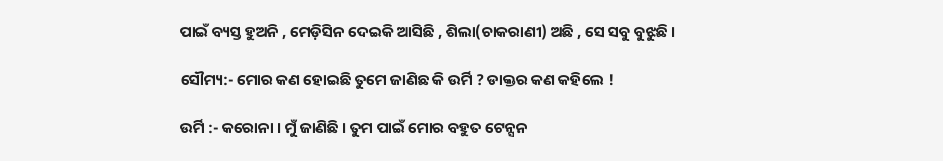ପାଇଁ ବ୍ୟସ୍ତ ହୁଅନି , ମେଡ଼ିସିନ ଦେଇକି ଆସିଛି , ଶିଲା(ଚାକରାଣୀ) ଅଛି , ସେ ସବୁ ବୁଝୁଛି ।

ସୌମ୍ୟ:- ମୋର କଣ ହୋଇଛି ତୁମେ ଜାଣିଛ କି ଉର୍ମି ? ଡାକ୍ତର କଣ କହିଲେ !

ଉର୍ମି :- କରୋନା । ମୁଁ ଜାଣିଛି । ତୁମ ପାଇଁ ମୋର ବହୁତ ଟେନ୍ସନ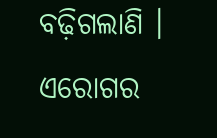ବଢ଼ିଗଲାଣି । ଏରୋଗର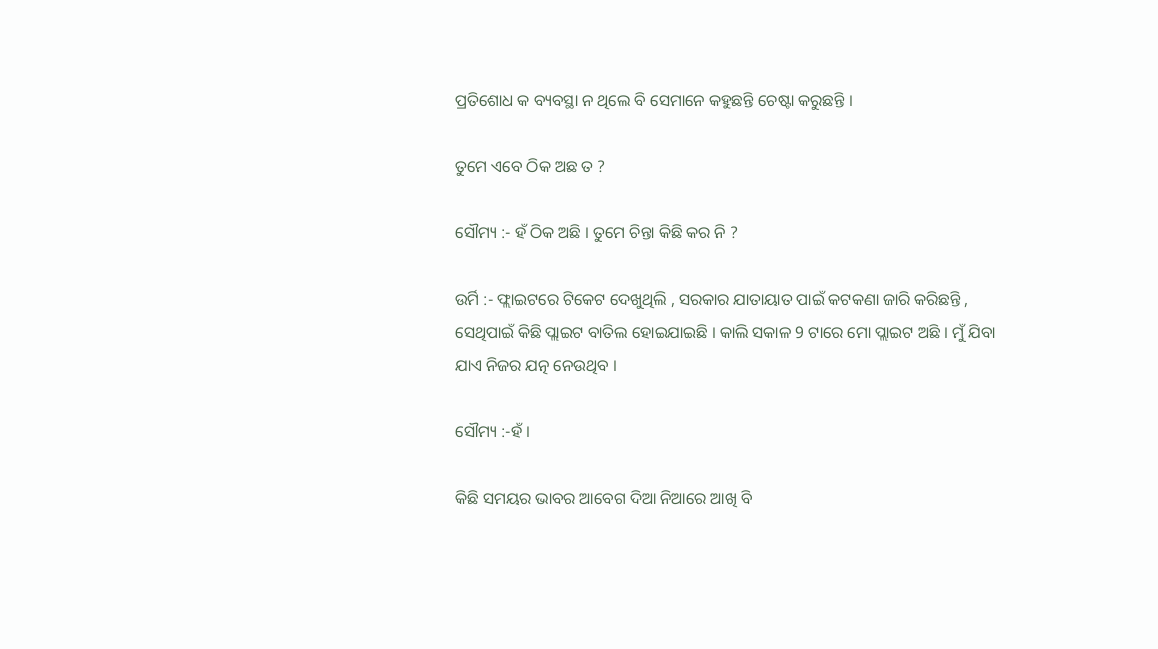ପ୍ରତିଶୋଧ କ ବ୍ୟବସ୍ଥା ନ ଥିଲେ ବି ସେମାନେ କହୁଛନ୍ତି ଚେଷ୍ଟା କରୁଛନ୍ତି ।

ତୁମେ ଏବେ ଠିକ ଅଛ ତ ?

ସୌମ୍ୟ :- ହଁ ଠିକ ଅଛି । ତୁମେ ଚିନ୍ତା କିଛି କର ନି ?

ଉର୍ମି :- ଫ୍ଲାଇଟରେ ଟିକେଟ ଦେଖୁଥିଲି , ସରକାର ଯାତାୟାତ ପାଇଁ କଟକଣା ଜାରି କରିଛନ୍ତି , ସେଥିପାଇଁ କିଛି ପ୍ଲାଇଟ ବାତିଲ ହୋଇଯାଇଛି । କାଲି ସକାଳ 9 ଟାରେ ମୋ ପ୍ଲାଇଟ ଅଛି । ମୁଁ ଯିବା ଯାଏ ନିଜର ଯତ୍ନ ନେଉଥିବ ।

ସୌମ୍ୟ :-ହଁ ।

କିଛି ସମୟର ଭାବର ଆବେଗ ଦିଆ ନିଆରେ ଆଖି ବି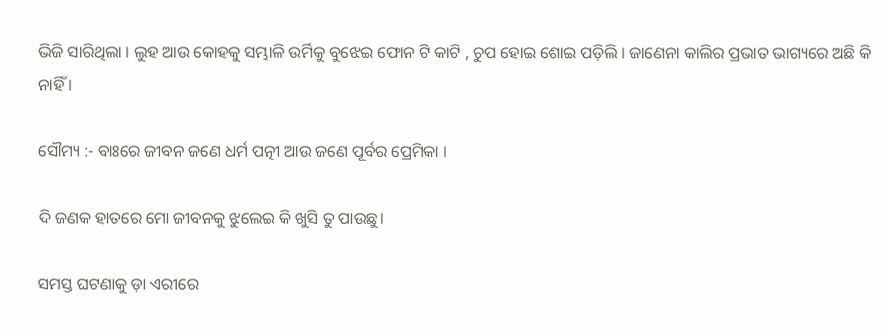ଭିଜି ସାରିଥିଲା । ଲୁହ ଆଉ କୋହକୁ ସମ୍ଭାଳି ଉର୍ମିକୁ ବୁଝେଇ ଫୋନ ଟି କାଟି , ଚୁପ ହୋଇ ଶୋଇ ପଡ଼ିଲି । ଜାଣେନା କାଲିର ପ୍ରଭାତ ଭାଗ୍ୟରେ ଅଛି କି ନାହିଁ ।

ସୌମ୍ୟ :- ବାଃରେ ଜୀବନ ଜଣେ ଧର୍ମ ପତ୍ନୀ ଆଉ ଜଣେ ପୂର୍ବର ପ୍ରେମିକା ।

ଦି ଜଣକ ହାତରେ ମୋ ଜୀବନକୁ ଝୁଲେଇ କି ଖୁସି ତୁ ପାଉଛୁ।

ସମସ୍ତ ଘଟଣାକୁ ଡ଼ା ଏରୀରେ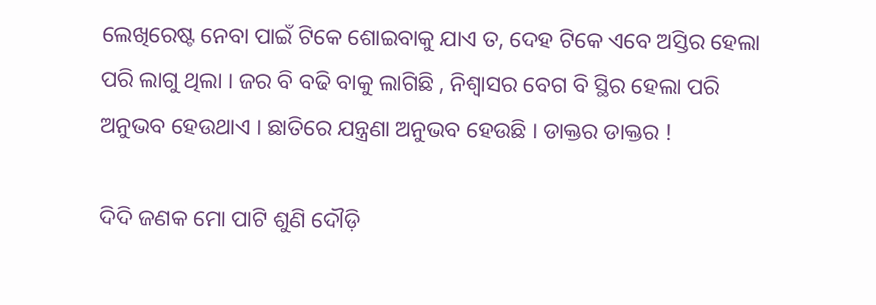ଲେଖିରେଷ୍ଟ ନେବା ପାଇଁ ଟିକେ ଶୋଇବାକୁ ଯାଏ ତ, ଦେହ ଟିକେ ଏବେ ଅସ୍ତିର ହେଲା ପରି ଲାଗୁ ଥିଲା । ଜର ବି ବଢି ବାକୁ ଲାଗିଛି , ନିଶ୍ୱାସର ବେଗ ବି ସ୍ଥିର ହେଲା ପରି ଅନୁଭବ ହେଉଥାଏ । ଛାତିରେ ଯନ୍ତ୍ରଣା ଅନୁଭବ ହେଉଛି । ଡାକ୍ତର ଡାକ୍ତର !

ଦିଦି ଜଣକ ମୋ ପାଟି ଶୁଣି ଦୌଡ଼ି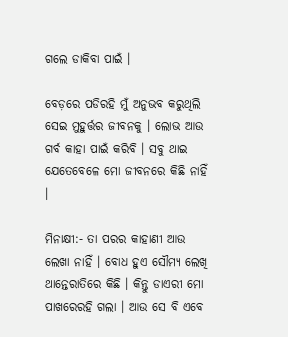ଗଲେ ଡାକିବା ପାଇଁ ।

ବେଡ଼ରେ ପଡିରହି ମୁଁ ଅନୁଭବ କରୁଥିଲି ସେଇ ମୁହୁର୍ତ୍ତର ଜୀବନକୁ । ଲୋଭ ଆଉ ଗର୍ବ କାହା ପାଇଁ କରିବି । ସବୁ ଥାଇ ଯେତେବେଳେ ମୋ ଜୀବନରେ କିଛି ନାହିଁ ।

ମିନାକ୍ଷୀ:- ତା ପରର କାହାଣୀ ଆଉ ଲେଖା ନାହିଁ । ବୋଧ ହୁଏ ସୌମ୍ୟ ଲେଖି ଥାନ୍ତେରାତିରେ କିଛି । କିନ୍ତୁ ଡାଏରୀ ମୋ ପାଖରେରହି ଗଲା । ଆଉ ସେ ବି ଏବେ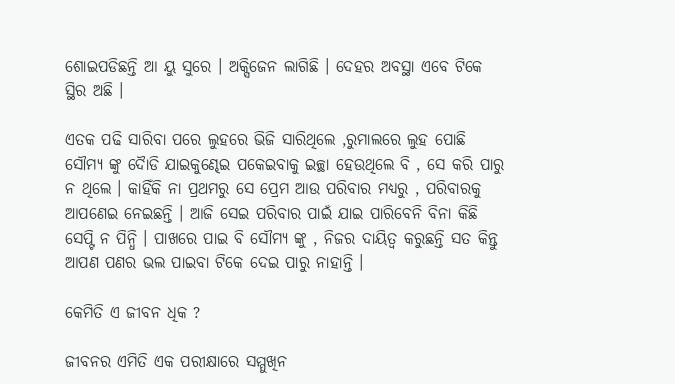ଶୋଇପଡିଛନ୍ତି ଆ ୟୁ ସୁରେ । ଅକ୍ସିଜେନ ଲାଗିଛି । ଦେହର ଅବସ୍ଥା ଏବେ ଟିକେ ସ୍ଥିର ଅଛି ।

ଏତକ ପଢି ସାରିବା ପରେ ଲୁହରେ ଭିଜି ସାରିଥିଲେ ,ରୁମାଲରେ ଲୁହ ପୋଛି ସୌମ୍ୟ ଙ୍କୁ ଦୋୖଡି ଯାଇକୁଣ୍ଢେଇ ପକେଇବାକୁ ଇଚ୍ଛା ହେଉଥିଲେ ବି , ସେ କରି ପାରୁ ନ ଥିଲେ । କାହିଁକି ନା ପ୍ରଥମରୁ ସେ ପ୍ରେମ ଆଉ ପରିବାର ମଧ୍ୟରୁ , ପରିବାରକୁ ଆପଣେଇ ନେଇଛନ୍ତି । ଆଜି ସେଇ ପରିବାର ପାଇଁ ଯାଇ ପାରିବେନି ବିନା କିଛି ସେପ୍ଟି ନ ପିନ୍ଧି । ପାଖରେ ପାଇ ବି ସୌମ୍ୟ ଙ୍କୁ , ନିଜର ଦାୟିତ୍ୱ କରୁଛନ୍ତି ସତ କିନ୍ତୁ ଆପଣ ପଣର ଭଲ ପାଇବା ଟିକେ ଦେଇ ପାରୁ ନାହାନ୍ତି ।

କେମିତି ଏ ଜୀବନ ଧିକ ?

ଜୀବନର ଏମିତି ଏକ ପରୀକ୍ଷାରେ ସମ୍ମୁଖିନ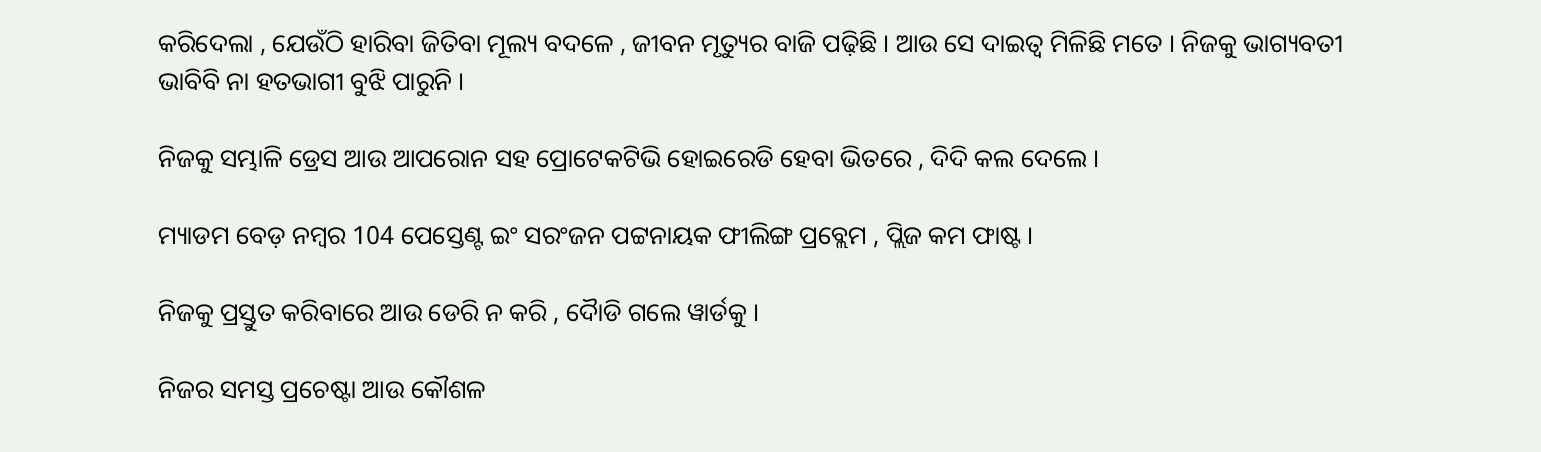କରିଦେଲା , ଯେଉଁଠି ହାରିବା ଜିତିବା ମୂଲ୍ୟ ବଦଳେ , ଜୀବନ ମୃତ୍ୟୁର ବାଜି ପଢ଼ିଛି । ଆଉ ସେ ଦାଇତ୍ୱ ମିଳିଛି ମତେ । ନିଜକୁ ଭାଗ୍ୟବତୀ ଭାବିବି ନା ହତଭାଗୀ ବୁଝି ପାରୁନି ।

ନିଜକୁ ସମ୍ଭାଳି ଡ୍ରେସ ଆଉ ଆପରୋନ ସହ ପ୍ରୋଟେକଟିଭି ହୋଇରେଡି ହେବା ଭିତରେ , ଦିଦି କଲ ଦେଲେ ।

ମ୍ୟାଡମ ବେଡ଼ ନମ୍ବର 104 ପେସ୍ତେଣ୍ଟ ଇଂ ସରଂଜନ ପଟ୍ଟନାୟକ ଫୀଲିଙ୍ଗ ପ୍ରବ୍ଲେମ , ପ୍ଲିଜ କମ ଫାଷ୍ଟ ।

ନିଜକୁ ପ୍ରସ୍ତୁତ କରିବାରେ ଆଉ ଡେରି ନ କରି , ଦୋୖଡି ଗଲେ ୱାର୍ଡକୁ ।

ନିଜର ସମସ୍ତ ପ୍ରଚେଷ୍ଟା ଆଉ କୌଶଳ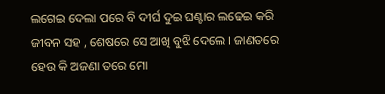ଲଗେଇ ଦେଲା ପରେ ବି ଦୀର୍ଘ ଦୁଇ ଘଣ୍ଟାର ଲଢେଇ କରି ଜୀବନ ସହ , ଶେଷରେ ସେ ଆଖି ବୁଝି ଦେଲେ । ଜାଣତରେ ହେଉ କି ଅଜଣା ତରେ ମୋ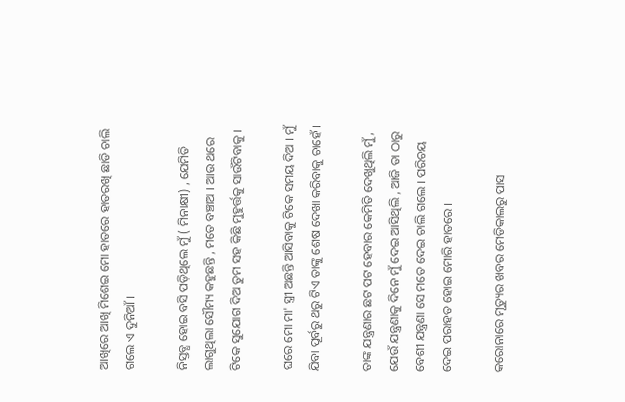ଆଖିରେ ଆଖି ମିଶେଇ ମୋ ହାତରେ ହାତରଖି ଛାଡି ଚାଲି ଗଲେ ଏ ଦୁନିଆଁ ।

ନିସ୍ତବ୍ଧ ହୋଇ ବସି ପଡ଼ିଥିଲେ ମୁଁ ( ମିନାକ୍ଷୀ) , ଯେମିତି ଲାଗୁଥିଲା ସୌମ୍ୟ କହୁଛନ୍ତି , ମତେ ବଞ୍ଚାଅ । ଆଉ ଥରେ ଟିକେ ସୁଯୋଗ ଦିଅ ତୁମ ସହ କିଛି ମୁହୁର୍ତ୍ତକୁ ସାଉଁଟିବାକୁ ।

ଘରେ ମୋ ମା' ସ୍ତ୍ରୀ ଅଛନ୍ତି ଆସିବାକୁ ଟିକେ ସମୟ ଦିଅ । ମୁଁ ଯିବା ପୂର୍ବରୁ ଥରୁ ଟିଏ ତାଙ୍କୁ ଶେଷ ଦେଖା କରିବାକୁ ଚାହେଁ ।

ତାଙ୍କ ଯନ୍ତ୍ରଣାର ଛଟ ପଟ ହେବାର କେମିତି ଦେଖୁଥିଲି ମୁଁ , ଯେଉଁ ଯନ୍ତ୍ରଣାକୁ ଦିନେ ମୁଁ ଦେଇ ଆସିଥିଲି , ଆଜି ତା ଠାରୁ ବେଶୀ ଯନ୍ତ୍ରଣା ସେ ମତେ ଦେଇ ଚାଲି ଗଲେ । ପରିଚୟ ଦେଇ ପରାହତ ହୋଇ ମୋରି ହାତରେ ।

କରୋନାରେ ମୃତ୍ୟୁର ଖବର ମେଡିକାଲରୁ ପାସ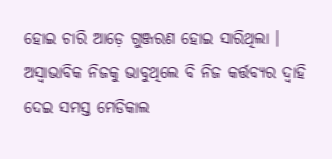ହୋଇ ଚାରି ଆଡ଼େ ଗୁଞ୍ଜରଣ ହୋଇ ସାରିଥିଲା । ଅସ୍ୱାଭାବିକ ନିଜକୁ ଭାବୁଥିଲେ ବି ନିଜ କର୍ତ୍ତବ୍ୟର ଦ୍ୱାହି ଦେଇ ସମସ୍ତ ମେଡିକାଲ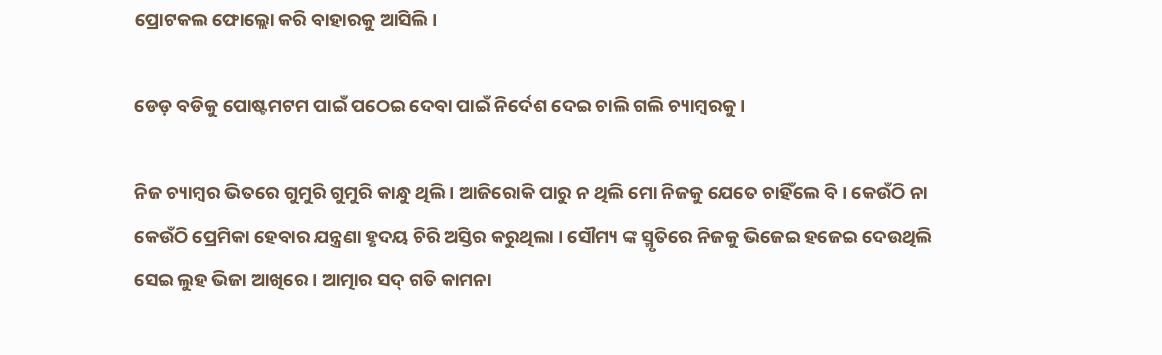ପ୍ରୋଟକଲ ଫୋଲ୍ଲୋ କରି ବାହାରକୁ ଆସିଲି।

ଡେଡ଼ ବଡିକୁ ପୋଷ୍ଟମଟମ ପାଇଁ ପଠେଇ ଦେବା ପାଇଁ ନିର୍ଦେଶ ଦେଇ ଚାଲି ଗଲି ଚ୍ୟାମ୍ବରକୁ ।

ନିଜ ଚ୍ୟାମ୍ବର ଭିତରେ ଗୁମୁରି ଗୁମୁରି କାନ୍ଧୁ ଥିଲି । ଆଜିରୋକି ପାରୁ ନ ଥିଲି ମୋ ନିଜକୁ ଯେତେ ଚାହିଁଲେ ବି । କେଉଁଠି ନା କେଉଁଠି ପ୍ରେମିକା ହେବାର ଯନ୍ତ୍ରଣା ହୃଦୟ ଚିରି ଅସ୍ତିର କରୁଥିଲା । ସୌମ୍ୟ ଙ୍କ ସ୍ମୃତିରେ ନିଜକୁ ଭିଜେଇ ହଜେଇ ଦେଉଥିଲି ସେଇ ଲୁହ ଭିଜା ଆଖିରେ । ଆତ୍ମାର ସଦ୍ ଗତି କାମନା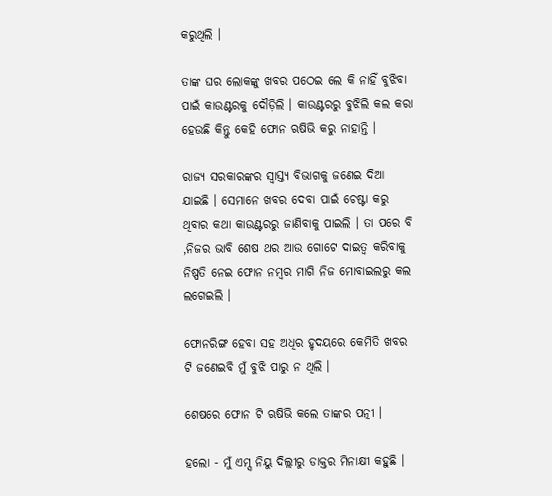କରୁଥିଲି ।

ତାଙ୍କ ଘର ଲୋକଙ୍କୁ ଖବର ପଠେଇ ଲେ କି ନାହିଁ ବୁଝିବା ପାଇଁ କାଉଣ୍ଟରକୁ ଦୌଡ଼ିଲି । କାଉଣ୍ଟରରୁ ବୁଝିଲି କଲ କରା ହେଉଛି କିନ୍ତୁ କେହି ଫୋନ ଋଷିଭି କରୁ ନାହାନ୍ତି ।

ରାଜ୍ୟ ସରକାରଙ୍କର ସ୍ୱାସ୍ତ୍ୟ ବିଭାଗକୁ ଜଣେଇ ଦିଆ ଯାଇଛି । ସେମାନେ ଖବର ଦେବା ପାଇଁ ଚେଷ୍ଟା କରୁ ଥିବାର କଥା କାଉଣ୍ଟରରୁ ଜାଣିବାକୁ ପାଇଲି । ତା ପରେ ବି ,ନିଜର ଭାବି ଶେଷ ଥର ଆଉ ଗୋଟେ ଦାଇତ୍ୱ କରିବାକୁ ନିଷ୍ପତି ନେଇ ଫୋନ ନମ୍ବର ମାଗି ନିଜ ମୋବାଇଲରୁ କଲ ଲଗେଇଲି ।

ଫୋନରିଙ୍ଗ ହେବା ସହ ଅଧିର ହୃଦୟରେ କେମିତି ଖବର ଟି ଜଣେଇବି ମୁଁ ବୁଝି ପାରୁ ନ ଥିଲି ।

ଶେଷରେ ଫୋନ ଟି ଋଷିଭି କଲେ ତାଙ୍କର ପତ୍ନୀ ।

ହଲୋ - ମୁଁ ଏମ୍ସ ନିୟୁ ଦିଲ୍ଲୀରୁ ଡାକ୍ତର ମିନାକ୍ଷୀ କହୁଛି ।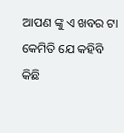ଆପଣ ଙ୍କୁ ଏ ଖବର ଟା କେମିତି ଯେ କହିବି କିଛି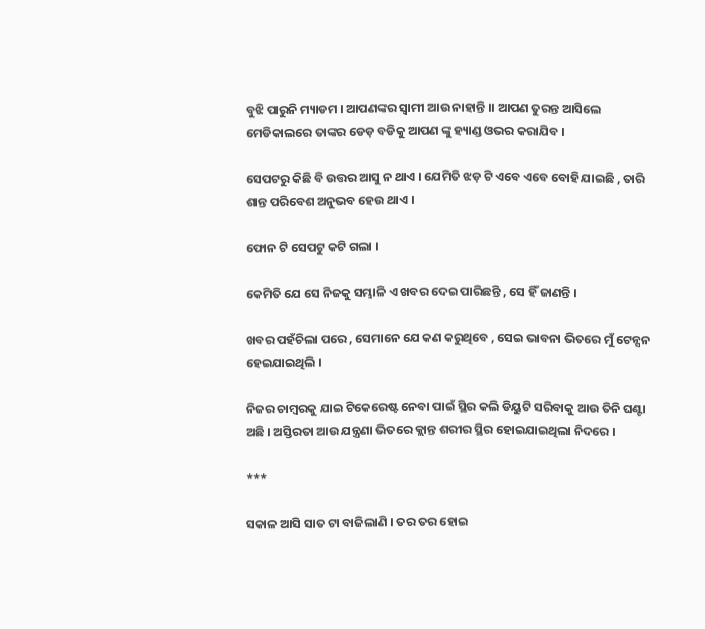ବୁଝି ପାରୁନି ମ୍ୟାଡମ । ଆପଣଙ୍କର ସ୍ୱାମୀ ଆଉ ନାହାନ୍ତି ।। ଆପଣ ତୁରନ୍ତ ଆସିଲେ ମେଡିକାଲରେ ତାଙ୍କର ଡେଡ଼ ବଡିକୁ ଆପଣ ଙ୍କୁ ହ୍ୟାଣ୍ଡ ଓଭର କରାଯିବ ।

ସେପଟରୁ କିଛି ବି ଉତ୍ତର ଆସୁ ନ ଥାଏ । ଯେମିତି ଝଡ଼ ଟି ଏବେ ଏବେ ବୋହି ଯାଇଛି , ତାରି ଶାନ୍ତ ପରିବେଶ ଅନୁଭବ ହେଉ ଥାଏ ।

ଫୋନ ଟି ସେପଟୁ କଟି ଗଲା ।

କେମିତି ଯେ ସେ ନିଜକୁ ସମ୍ଭାଳି ଏ ଖବର ଦେଇ ପାରିଛନ୍ତି , ସେ ହିଁ ଜାଣନ୍ତି ।

ଖବର ପହଁଚିଲା ପରେ , ସେମାନେ ଯେ କଣ କରୁଥିବେ , ସେଇ ଭାବନା ଭିତରେ ମୁଁ ଟେନ୍ସନ ହେଇଯାଇଥିଲି ।

ନିଜର ଚାମ୍ବରକୁ ଯାଇ ଟିକେରେଷ୍ଟ ନେବା ପାଇଁ ସ୍ଥିର କଲି ଡିୟୁଟି ସରିବାକୁ ଆଉ ତିନି ଘଣ୍ଟା ଅଛି । ଅସ୍ତିରତା ଆଉ ଯନ୍ତ୍ରଣା ଭିତରେ କ୍ଲାନ୍ତ ଶରୀର ସ୍ଥିର ହୋଇଯାଇଥିଲା ନିଦରେ ।

***

ସକାଳ ଆସି ସାତ ଟା ବାଜିଲାଣି । ତର ତର ହୋଇ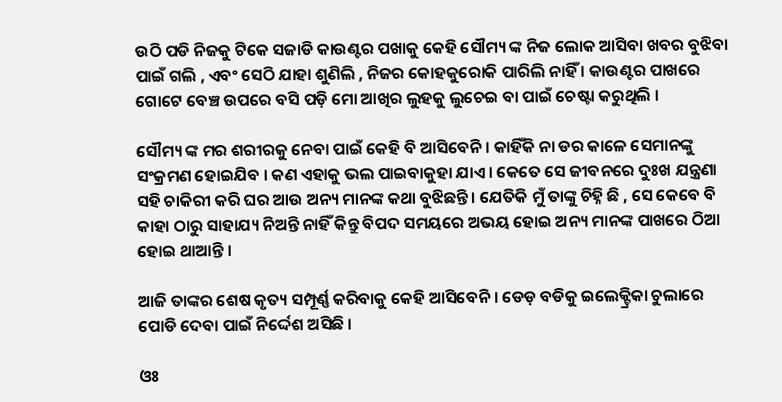ଉଠି ପଡି ନିଜକୁ ଟିକେ ସଜାଡି କାଉଣ୍ଟର ପଖାକୁ କେହି ସୌମ୍ୟ ଙ୍କ ନିଜ ଲୋକ ଆସିବା ଖବର ବୁଝିବା ପାଇଁ ଗଲି , ଏବଂ ସେଠି ଯାହା ଶୁଣିଲି , ନିଜର କୋହକୁରୋକି ପାରିଲି ନାହିଁ । କାଉଣ୍ଟର ପାଖରେ ଗୋଟେ ବେଞ୍ଚ ଉପରେ ବସି ପଡ଼ି ମୋ ଆଖିର ଲୁହକୁ ଲୁଚେଇ ବା ପାଇଁ ଚେଷ୍ଟା କରୁଥିଲି ।

ସୌମ୍ୟ ଙ୍କ ମର ଶରୀରକୁ ନେବା ପାଇଁ କେହି ବି ଆସିବେନି । କାହିଁକି ନା ଡର କାଳେ ସେମାନଙ୍କୁ ସଂକ୍ରମଣ ହୋଇଯିବ । କଣ ଏହାକୁ ଭଲ ପାଇବାକୁହା ଯାଏ । କେତେ ସେ ଜୀବନରେ ଦୁଃଖ ଯନ୍ତ୍ରଣା ସହି ଚାକିରୀ କରି ଘର ଆଉ ଅନ୍ୟ ମାନଙ୍କ କଥା ବୁଝିଛନ୍ତି । ଯେତିକି ମୁଁ ତାଙ୍କୁ ଚିହ୍ନି ଛି , ସେ କେବେ ବି କାହା ଠାରୁ ସାହାଯ୍ୟ ନିଅନ୍ତି ନାହିଁ କିନ୍ତୁ ବିପଦ ସମୟରେ ଅଭୟ ହୋଇ ଅନ୍ୟ ମାନଙ୍କ ପାଖରେ ଠିଆ ହୋଇ ଥାଆନ୍ତି ।

ଆଜି ତାଙ୍କର ଶେଷ କୃତ୍ୟ ସମ୍ପୂର୍ଣ୍ଣ କରିବାକୁ କେହି ଆସିବେନି । ଡେଡ଼ ବଡିକୁ ଇଲେକ୍ଟ୍ରିକା ଚୁଲାରେ ପୋଡି ଦେବା ପାଇଁ ନିର୍ଦ୍ଦେଶ ଅସିଛି ।

ଓଃ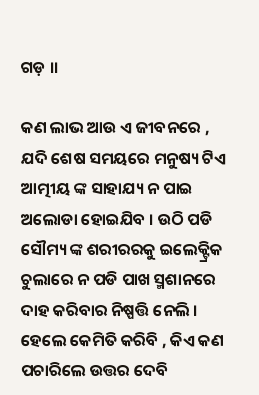ଗଡ଼ ।।

କଣ ଲାଭ ଆଉ ଏ ଜୀବନରେ , ଯଦି ଶେଷ ସମୟରେ ମନୁଷ୍ୟ ଟିଏ ଆତ୍ମୀୟ ଙ୍କ ସାହାଯ୍ୟ ନ ପାଇ ଅଲୋଡା ହୋଇଯିବ । ଉଠି ପଡି ସୌମ୍ୟ ଙ୍କ ଶରୀରରକୁ ଇଲେକ୍ଟ୍ରିକ ଚୁଲାରେ ନ ପଡି ପାଖ ସ୍ମଶାନରେ ଦାହ କରିବାର ନିଷ୍ପତ୍ତି ନେଲି । ହେଲେ କେମିତି କରିବି , କିଏ କଣ ପଚାରିଲେ ଉତ୍ତର ଦେବି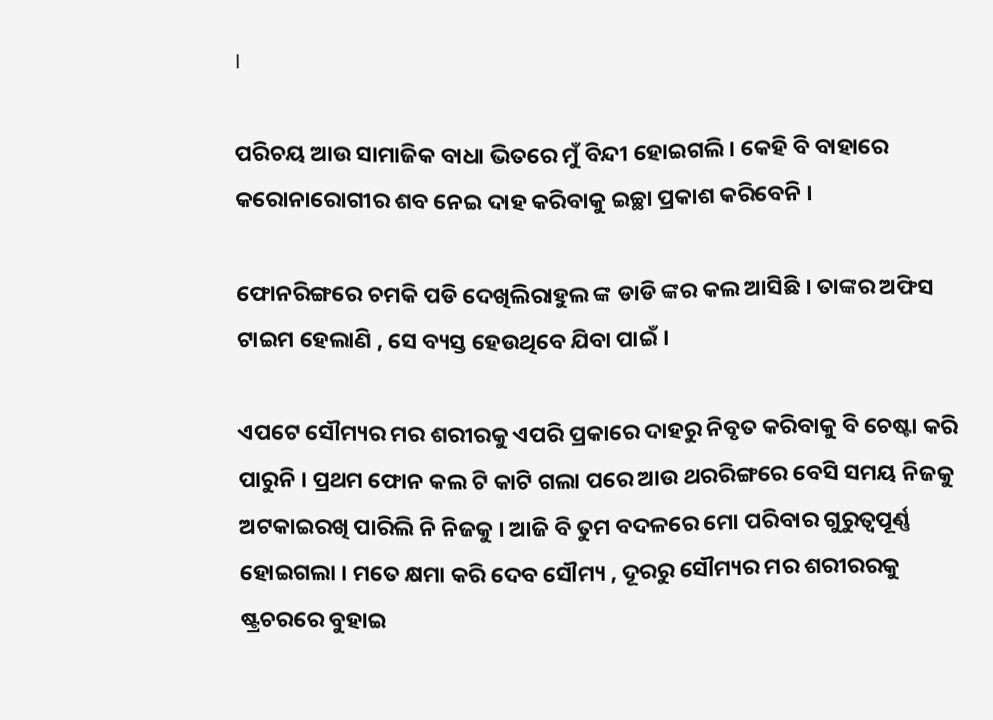।

ପରିଚୟ ଆଉ ସାମାଜିକ ବାଧା ଭିତରେ ମୁଁ ବିନ୍ଦୀ ହୋଇଗଲି । କେହି ବି ବାହାରେ କରୋନାରୋଗୀର ଶବ ନେଇ ଦାହ କରିବାକୁ ଇଚ୍ଛା ପ୍ରକାଶ କରିବେନି ।

ଫୋନରିଙ୍ଗରେ ଚମକି ପଡି ଦେଖିଲିରାହୁଲ ଙ୍କ ଡାଡି ଙ୍କର କଲ ଆସିଛି । ତାଙ୍କର ଅଫିସ ଟାଇମ ହେଲାଣି , ସେ ବ୍ୟସ୍ତ ହେଉଥିବେ ଯିବା ପାଇଁ ।

ଏପଟେ ସୌମ୍ୟର ମର ଶରୀରକୁ ଏପରି ପ୍ରକାରେ ଦାହରୁ ନିବୃତ କରିବାକୁ ବି ଚେଷ୍ଟା କରି ପାରୁନି । ପ୍ରଥମ ଫୋନ କଲ ଟି କାଟି ଗଲା ପରେ ଆଉ ଥରରିଙ୍ଗରେ ବେସି ସମୟ ନିଜକୁ ଅଟକାଇରଖି ପାରିଲି ନି ନିଜକୁ । ଆଜି ବି ତୁମ ବଦଳରେ ମୋ ପରିବାର ଗୁରୁତ୍ୱପୂର୍ଣ୍ଣ ହୋଇଗଲା । ମତେ କ୍ଷମା କରି ଦେବ ସୌମ୍ୟ , ଦୂରରୁ ସୌମ୍ୟର ମର ଶରୀରରକୁ ଷ୍ଟ୍ରଚରରେ ବୁହାଇ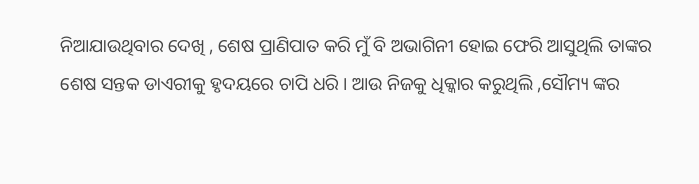ନିଆଯାଉଥିବାର ଦେଖି , ଶେଷ ପ୍ରାଣିପାତ କରି ମୁଁ ବି ଅଭାଗିନୀ ହୋଇ ଫେରି ଆସୁଥିଲି ତାଙ୍କର ଶେଷ ସନ୍ତକ ଡାଏରୀକୁ ହୃଦୟରେ ଚାପି ଧରି । ଆଉ ନିଜକୁ ଧିକ୍କାର କରୁଥିଲି ,ସୌମ୍ୟ ଙ୍କର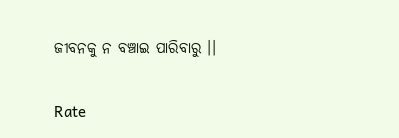ଜୀବନକୁ ନ ବଞ୍ଚାଇ ପାରିବାରୁ ।।


Rate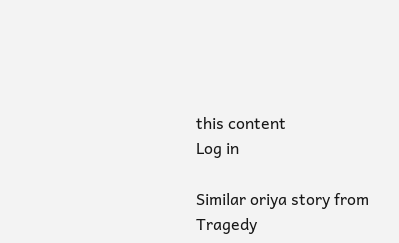this content
Log in

Similar oriya story from Tragedy